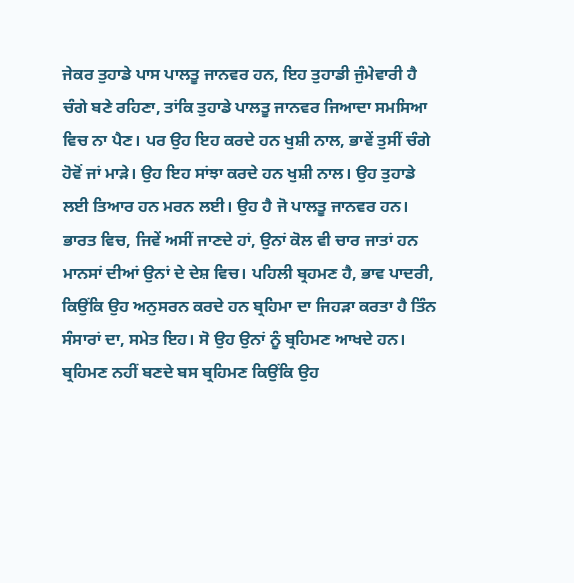ਜੇਕਰ ਤੁਹਾਡੇ ਪਾਸ ਪਾਲਤੂ ਜਾਨਵਰ ਹਨ, ਇਹ ਤੁਹਾਡੀ ਜੁੰਮੇਵਾਰੀ ਹੈ ਚੰਗੇ ਬਣੇ ਰਹਿਣਾ, ਤਾਂਕਿ ਤੁਹਾਡੇ ਪਾਲਤੂ ਜਾਨਵਰ ਜਿਆਦਾ ਸਮਸਿਆ ਵਿਚ ਨਾ ਪੈਣ। ਪਰ ਉਹ ਇਹ ਕਰਦੇ ਹਨ ਖੁਸ਼ੀ ਨਾਲ, ਭਾਵੇਂ ਤੁਸੀਂ ਚੰਗੇ ਹੋਵੋਂ ਜਾਂ ਮਾੜੇ। ਉਹ ਇਹ ਸਾਂਝਾ ਕਰਦੇ ਹਨ ਖੁਸ਼ੀ ਨਾਲ। ਉਹ ਤੁਹਾਡੇ ਲਈ ਤਿਆਰ ਹਨ ਮਰਨ ਲਈ। ਉਹ ਹੈ ਜੋ ਪਾਲਤੂ ਜਾਨਵਰ ਹਨ।
ਭਾਰਤ ਵਿਚ, ਜਿਵੇਂ ਅਸੀਂ ਜਾਣਦੇ ਹਾਂ, ਉਨਾਂ ਕੋਲ ਵੀ ਚਾਰ ਜਾਤਾਂ ਹਨ ਮਾਨਸਾਂ ਦੀਆਂ ਉਨਾਂ ਦੇ ਦੇਸ਼ ਵਿਚ। ਪਹਿਲੀ ਬ੍ਰਹਮਣ ਹੈ, ਭਾਵ ਪਾਦਰੀ, ਕਿਉਂਕਿ ਉਹ ਅਨੁਸਰਨ ਕਰਦੇ ਹਨ ਬ੍ਰਹਿਮਾ ਦਾ ਜਿਹੜਾ ਕਰਤਾ ਹੈ ਤਿੰਨ ਸੰਸਾਰਾਂ ਦਾ, ਸਮੇਤ ਇਹ। ਸੋ ਉਹ ਉਨਾਂ ਨੂੰ ਬ੍ਰਹਿਮਣ ਆਖਦੇ ਹਨ। ਬ੍ਰਹਿਮਣ ਨਹੀਂ ਬਣਦੇ ਬਸ ਬ੍ਰਹਿਮਣ ਕਿਉਂਕਿ ਉਹ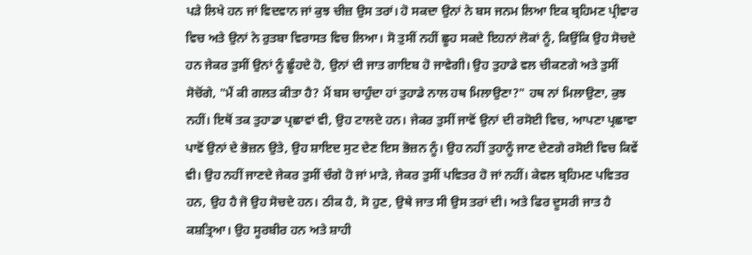ਪੜੇ ਲਿਖੇ ਹਨ ਜਾਂ ਵਿਦਵਾਨ ਜਾਂ ਕੁਝ ਚੀਜ਼ ਉਸ ਤਰਾਂ। ਹੋ ਸਕਦਾ ਉਨਾਂ ਨੇ ਬਸ ਜਨਮ ਲਿਆ ਇਕ ਬ੍ਰਹਿਮਣ ਪ੍ਰੀਵਾਰ ਵਿਚ ਅਤੇ ਉਨਾਂ ਨੇ ਰੁਤਬਾ ਵਿਰਾਸਤ ਵਿਚ ਲਿਆ। ਸੋ ਤੁਸੀਂ ਨਹੀਂ ਛੂਹ ਸਕਦੇ ਇਹਨਾਂ ਲੋਕਾਂ ਨੂੰ, ਕਿਉਂਕਿ ਉਹ ਸੋਚਦੇ ਹਨ ਜੇਕਰ ਤੁਸੀਂ ਉਨਾਂ ਨੂੰ ਛੂੰਹਦੇ ਹੋ, ਉਨਾਂ ਦੀ ਜਾਤ ਗਾਇਬ ਹੋ ਜਾਵੇਗੀ। ਉਹ ਤੁਹਾਡੇ ਵਲ ਚੀਕਣਗੇ ਅਤੇ ਤੁਸੀਂ ਸੋਚੋਂਗੇ, "ਮੈਂ ਕੀ ਗਲਤ ਕੀਤਾ ਹੈ? ਮੈਂ ਬਸ ਚਾਹੁੰਦਾ ਹਾਂ ਤੁਹਾਡੇ ਨਾਲ ਹਥ ਮਿਲਾਉਣਾ?" ਹਥ ਨਾਂ ਮਿਲਾਉਣਾ, ਕੁਝ ਨਹੀਂ। ਇਥੋਂ ਤਕ ਤੁਹਾਡਾ ਪ੍ਰਛਾਵਾਂ ਵੀ, ਉਹ ਟਾਲਦੇ ਹਨ। ਜੇਕਰ ਤੁਸੀਂ ਜਾਵੋਂ ਉਨਾਂ ਦੀ ਰਸੋਈ ਵਿਚ, ਆਪਣਾ ਪ੍ਰਛਾਵਾ ਪਾਵੋਂ ਉਨਾਂ ਦੇ ਭੋਜ਼ਨ ਉਤੇ, ਉਹ ਸ਼ਾਇਦ ਸੁਟ ਦੇਣ ਇਸ ਭੋਜ਼ਨ ਨੂੰ। ਉਹ ਨਹੀਂ ਤੁਹਾਨੂੰ ਜਾਣ ਦੇਣਗੇ ਰਸੋਈ ਵਿਚ ਕਿਵੇਂ ਵੀ। ਉਹ ਨਹੀਂ ਜਾਣਦੇ ਜੇਕਰ ਤੁਸੀਂ ਚੰਗੇ ਹੋ ਜਾਂ ਮਾੜੇ, ਜੇਕਰ ਤੁਸੀਂ ਪਵਿਤਰ ਹੋ ਜਾਂ ਨਹੀਂ। ਕੇਵਲ ਬ੍ਰਹਿਮਣ ਪਵਿਤਰ ਹਨ, ਉਹ ਹੈ ਜੋ ਉਹ ਸੋਚਦੇ ਹਨ। ਠੀਕ ਹੈ, ਸੋ ਹੁਣ, ਉਥੇ ਜਾਤ ਸੀ ਉਸ ਤਰਾਂ ਦੀ। ਅਤੇ ਫਿਰ ਦੂਸਰੀ ਜਾਤ ਹੈ ਕਸ਼ਤ੍ਰਿਆ। ਉਹ ਸੂਰਬੀਰ ਹਨ ਅਤੇ ਸ਼ਾਹੀ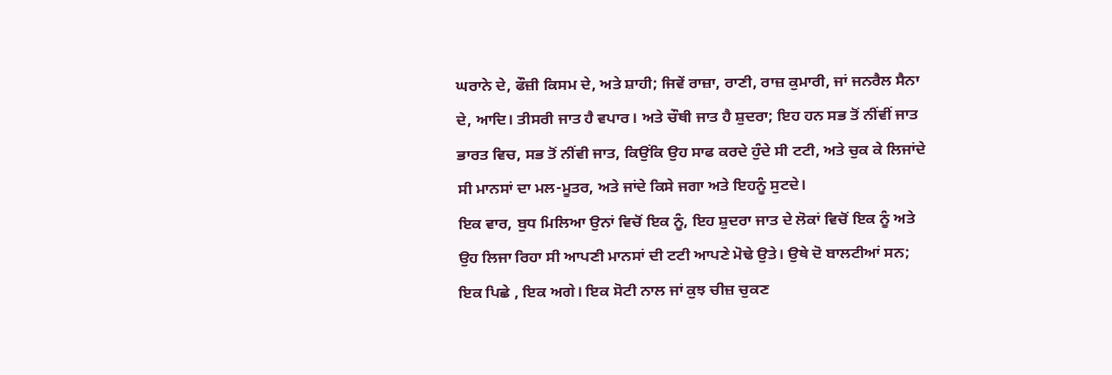ਘਰਾਨੇ ਦੇ, ਫੌਜ਼ੀ ਕਿਸਮ ਦੇ, ਅਤੇ ਸ਼ਾਹੀ; ਜਿਵੇਂ ਰਾਜ਼ਾ, ਰਾਣੀ, ਰਾਜ਼ ਕੁਮਾਰੀ, ਜਾਂ ਜਨਰੈਲ ਸੈਨਾ ਦੇ, ਆਦਿ। ਤੀਸਰੀ ਜਾਤ ਹੈ ਵਪਾਰ। ਅਤੇ ਚੌਥੀ ਜਾਤ ਹੈ ਸ਼ੁਦਰਾ; ਇਹ ਹਨ ਸਭ ਤੋਂ ਨੀਂਵੀਂ ਜਾਤ ਭਾਰਤ ਵਿਚ, ਸਭ ਤੋਂ ਨੀਂਵੀ ਜਾਤ, ਕਿਉਂਕਿ ਉਹ ਸਾਫ ਕਰਦੇ ਹੁੰਦੇ ਸੀ ਟਟੀ, ਅਤੇ ਚੁਕ ਕੇ ਲਿਜਾਂਦੇ ਸੀ ਮਾਨਸਾਂ ਦਾ ਮਲ-ਮੂਤਰ, ਅਤੇ ਜਾਂਦੇ ਕਿਸੇ ਜਗਾ ਅਤੇ ਇਹਨੂੰ ਸੁਟਦੇ।
ਇਕ ਵਾਰ, ਬੁਧ ਮਿਲਿਆ ਉਨਾਂ ਵਿਚੋਂ ਇਕ ਨੂੰ, ਇਹ ਸ਼ੁਦਰਾ ਜਾਤ ਦੇ ਲੋਕਾਂ ਵਿਚੋਂ ਇਕ ਨੂੰ ਅਤੇ ਉਹ ਲਿਜਾ ਰਿਹਾ ਸੀ ਆਪਣੀ ਮਾਨਸਾਂ ਦੀ ਟਟੀ ਆਪਣੇ ਮੋਢੇ ਉਤੇ। ਉਥੇ ਦੋ ਬਾਲਟੀਆਂ ਸਨ; ਇਕ ਪਿਛੇ , ਇਕ ਅਗੇ। ਇਕ ਸੋਟੀ ਨਾਲ ਜਾਂ ਕੁਝ ਚੀਜ਼ ਚੁਕਣ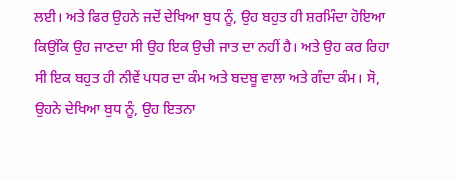ਲਈ। ਅਤੇ ਫਿਰ ਉਹਨੇ ਜਦੋਂ ਦੇਖਿਆ ਬੁਧ ਨੂੰ, ਉਹ ਬਹੁਤ ਹੀ ਸ਼ਰਮਿੰਦਾ ਹੋਇਆ ਕਿਉਂਕਿ ਉਹ ਜਾਣਦਾ ਸੀ ਉਹ ਇਕ ਉਚੀ ਜਾਤ ਦਾ ਨਹੀਂ ਹੈ। ਅਤੇ ਉਹ ਕਰ ਰਿਹਾ ਸੀ ਇਕ ਬਹੁਤ ਹੀ ਨੀਵੇਂ ਪਧਰ ਦਾ ਕੰਮ ਅਤੇ ਬਦਬੂ ਵਾਲਾ ਅਤੇ ਗੰਦਾ ਕੰਮ। ਸੋ, ਉਹਨੇ ਦੇਖਿਆ ਬੁਧ ਨੂੰ, ਉਹ ਇਤਨਾ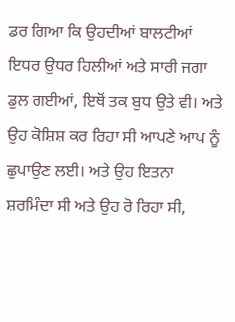ਡਰ ਗਿਆ ਕਿ ਉਹਦੀਆਂ ਬਾਲਟੀਆਂ ਇਧਰ ਉਧਰ ਹਿਲੀਆਂ ਅਤੇ ਸਾਰੀ ਜਗਾ ਡੁਲ ਗਈਆਂ, ਇਥੋਂ ਤਕ ਬੁਧ ਉਤੇ ਵੀ। ਅਤੇ ਉਹ ਕੋਸ਼ਿਸ਼ ਕਰ ਰਿਹਾ ਸੀ ਆਪਣੇ ਆਪ ਨੂੰ ਛੁਪਾਉਣ ਲਈ। ਅਤੇ ਉਹ ਇਤਨਾ ਸ਼ਰਮਿੰਦਾ ਸੀ ਅਤੇ ਉਹ ਰੋ ਰਿਹਾ ਸੀ,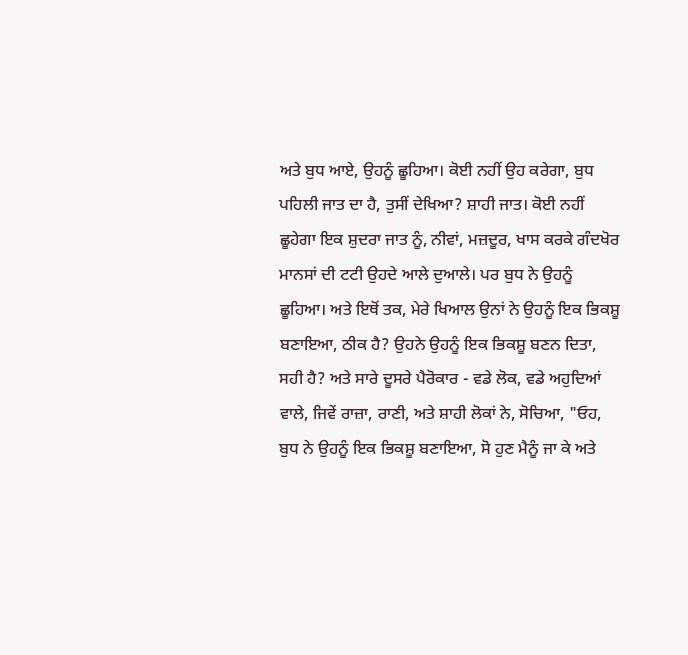ਅਤੇ ਬੁਧ ਆਏ, ਉਹਨੂੰ ਛੂਹਿਆ। ਕੋਈ ਨਹੀਂ ਉਹ ਕਰੇਗਾ, ਬੁਧ ਪਹਿਲੀ ਜਾਤ ਦਾ ਹੈ, ਤੁਸੀਂ ਦੇਖਿਆ? ਸ਼ਾਹੀ ਜਾਤ। ਕੋਈ ਨਹੀਂ ਛੂਹੇਗਾ ਇਕ ਸ਼ੁਦਰਾ ਜਾਤ ਨੂੰ, ਨੀਵਾਂ, ਮਜ਼ਦੂਰ, ਖਾਸ ਕਰਕੇ ਗੰਦਖੋਰ ਮਾਨਸਾਂ ਦੀ ਟਟੀ ਉਹਦੇ ਆਲੇ ਦੁਆਲੇ। ਪਰ ਬੁਧ ਨੇ ਉਹਨੂੰ ਛੂਹਿਆ। ਅਤੇ ਇਥੋਂ ਤਕ, ਮੇਰੇ ਖਿਆਲ ਉਨਾਂ ਨੇ ਉਹਨੂੰ ਇਕ ਭਿਕਸ਼ੂ ਬਣਾਇਆ, ਠੀਕ ਹੈ? ਉਹਨੇ ਉਹਨੂੰ ਇਕ ਭਿਕਸ਼ੂ ਬਣਨ ਦਿਤਾ, ਸਹੀ ਹੈ? ਅਤੇ ਸਾਰੇ ਦੂਸਰੇ ਪੈਰੋਕਾਰ - ਵਡੇ ਲੋਕ, ਵਡੇ ਅਹੁਦਿਆਂ ਵਾਲੇ, ਜਿਵੇਂ ਰਾਜ਼ਾ, ਰਾਣੀ, ਅਤੇ ਸ਼ਾਹੀ ਲੋਕਾਂ ਨੇ, ਸੋਚਿਆ, "ਓਹ, ਬੁਧ ਨੇ ਉਹਨੂੰ ਇਕ ਭਿਕਸ਼ੂ ਬਣਾਇਆ, ਸੋ ਹੁਣ ਮੈਨੂੰ ਜਾ ਕੇ ਅਤੇ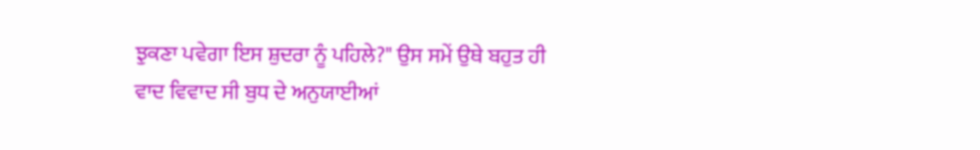ਝੁਕਣਾ ਪਵੇਗਾ ਇਸ ਸ਼ੁਦਰਾ ਨੂੰ ਪਹਿਲੇ?" ਉਸ ਸਮੇਂ ਉਥੇ ਬਹੁਤ ਹੀ ਵਾਦ ਵਿਵਾਦ ਸੀ ਬੁਧ ਦੇ ਅਨੁਯਾਈਆਂ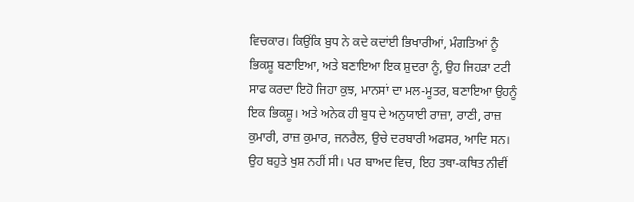ਵਿਚਕਾਰ। ਕਿਉਂਕਿ ਬੁਧ ਨੇ ਕਦੇ ਕਦਾਂਈ ਭਿਖਾਰੀਆਂ, ਮੰਗਤਿਆਂ ਨੂੰ ਭਿਕਸ਼ੂ ਬਣਾਇਆ, ਅਤੇ ਬਣਾਇਆ ਇਕ ਸ਼ੁਦਰਾ ਨੂੰ, ਉਹ ਜਿਹੜਾ ਟਟੀ ਸਾਫ ਕਰਦਾ ਇਹੋ ਜਿਹਾ ਕੁਝ, ਮਾਨਸਾਂ ਦਾ ਮਲ-ਮੂਤਰ, ਬਣਾਇਆ ਉਹਨੂੰ ਇਕ ਭਿਕਸ਼ੂ। ਅਤੇ ਅਨੇਕ ਹੀ ਬੁਧ ਦੇ ਅਨੁਯਾਈ ਰਾਜ਼ਾ, ਰਾਣੀ, ਰਾਜ਼ ਕੁਮਾਰੀ, ਰਾਜ਼ ਕੁਮਾਰ, ਜਨਰੈਲ, ਉਚੇ ਦਰਬਾਰੀ ਅਫਸਰ, ਆਦਿ ਸਨ। ਉਹ ਬਹੁਤੇ ਖੁਸ਼ ਨਹੀਂ ਸੀ। ਪਰ ਬਾਅਦ ਵਿਚ, ਇਹ ਤਥਾ-ਕਥਿਤ ਨੀਵੀਂ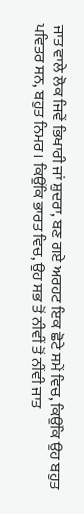ਜਾਤ ਵਾਲੇ ਲੋਕ ਜਿਵੇਂ ਭਿਖਾਰੀ ਜਾਂ ਸ਼ੁਦਰਾ, ਬਣ ਗਏ ਅਰਹਟ ਇਕ ਛੋਟੇ ਸਮੇਂ ਵਿਚ, ਕਿਉਂਕਿ ਉਹ ਬਹੁਤ ਪਵਿਤਰ ਸਨ, ਬਹੁਤ ਨਿਮਰ। ਕਿਉਂਕਿ ਭਾਰਤ ਵਿਚ, ਉਹ ਸਭ ਤੋਂ ਨੀਵੀਂ ਤੋਂ ਨੀਂਵੀ ਜਾਤ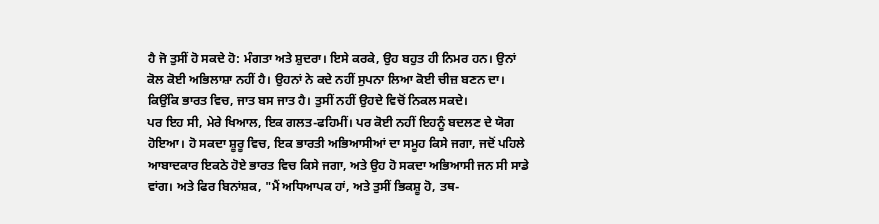ਹੈ ਜੋ ਤੁਸੀਂ ਹੋ ਸਕਦੇ ਹੋ: ਮੰਗਤਾ ਅਤੇ ਸ਼ੁਦਰਾ। ਇਸੇ ਕਰਕੇ, ਉਹ ਬਹੁਤ ਹੀ ਨਿਮਰ ਹਨ। ਉਨਾਂ ਕੋਲ ਕੋਈ ਅਭਿਲਾਸ਼ਾ ਨਹੀਂ ਹੈ। ਉਹਨਾਂ ਨੇ ਕਦੇ ਨਹੀਂ ਸੁਪਨਾ ਲਿਆ ਕੋਈ ਚੀਜ਼ ਬਣਨ ਦਾ। ਕਿਉਂਕਿ ਭਾਰਤ ਵਿਚ, ਜਾਤ ਬਸ ਜਾਤ ਹੈ। ਤੁਸੀਂ ਨਹੀਂ ਉਹਦੇ ਵਿਚੋਂ ਨਿਕਲ ਸਕਦੇ।
ਪਰ ਇਹ ਸੀ, ਮੇਰੇ ਖਿਆਲ, ਇਕ ਗਲਤ-ਫਹਿਮੀਂ। ਪਰ ਕੋਈ ਨਹੀਂ ਇਹਨੂੰ ਬਦਲਣ ਦੇ ਯੋਗ ਹੋਇਆ। ਹੋ ਸਕਦਾ ਸ਼ੂਰੂ ਵਿਚ, ਇਕ ਭਾਰਤੀ ਅਭਿਆਸੀਆਂ ਦਾ ਸਮੂਹ ਕਿਸੇ ਜਗਾ, ਜਦੋਂ ਪਹਿਲੇ ਆਬਾਦਕਾਰ ਇਕਠੇ ਹੋਏ ਭਾਰਤ ਵਿਚ ਕਿਸੇ ਜਗਾ, ਅਤੇ ਉਹ ਹੋ ਸਕਦਾ ਅਭਿਆਸੀ ਜਨ ਸੀ ਸਾਡੇ ਵਾਂਗ। ਅਤੇ ਫਿਰ ਬਿਨਾਂਸ਼ਕ, "ਮੈਂ ਅਧਿਆਪਕ ਹਾਂ, ਅਤੇ ਤੁਸੀਂ ਭਿਕਸ਼ੂ ਹੋ, ਤਥ-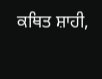ਕਥਿਤ ਸ਼ਾਹੀ,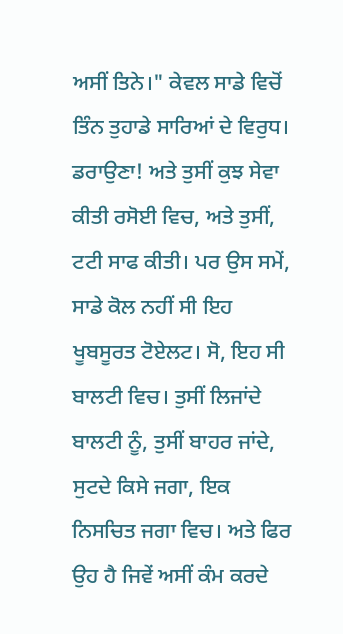ਅਸੀਂ ਤਿਨੇ।" ਕੇਵਲ ਸਾਡੇ ਵਿਚੋਂ ਤਿੰਨ ਤੁਹਾਡੇ ਸਾਰਿਆਂ ਦੇ ਵਿਰੁਧ। ਡਰਾਉਣਾ! ਅਤੇ ਤੁਸੀਂ ਕੁਝ ਸੇਵਾ ਕੀਤੀ ਰਸੋਈ ਵਿਚ, ਅਤੇ ਤੁਸੀਂ, ਟਟੀ ਸਾਫ ਕੀਤੀ। ਪਰ ਉਸ ਸਮੇਂ, ਸਾਡੇ ਕੋਲ ਨਹੀਂ ਸੀ ਇਹ ਖੂਬਸੂਰਤ ਟੋਏਲਟ। ਸੋ, ਇਹ ਸੀ ਬਾਲਟੀ ਵਿਚ। ਤੁਸੀਂ ਲਿਜਾਂਦੇ ਬਾਲਟੀ ਨੂੰ, ਤੁਸੀਂ ਬਾਹਰ ਜਾਂਦੇ, ਸੁਟਦੇ ਕਿਸੇ ਜਗਾ, ਇਕ ਨਿਸਚਿਤ ਜਗਾ ਵਿਚ। ਅਤੇ ਫਿਰ ਉਹ ਹੈ ਜਿਵੇਂ ਅਸੀਂ ਕੰਮ ਕਰਦੇ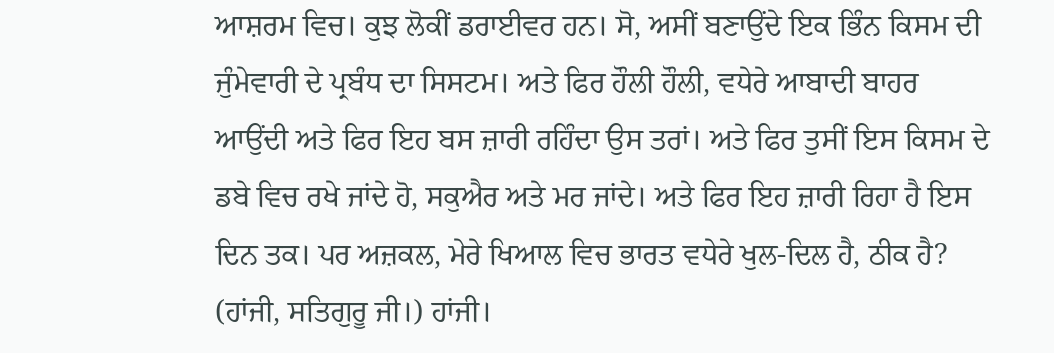ਆਸ਼ਰਮ ਵਿਚ। ਕੁਝ ਲੋਕੀਂ ਡਰਾਈਵਰ ਹਨ। ਸੋ, ਅਸੀਂ ਬਣਾਉਂਦੇ ਇਕ ਭਿੰਨ ਕਿਸਮ ਦੀ ਜੁੰਮੇਵਾਰੀ ਦੇ ਪ੍ਰਬੰਧ ਦਾ ਸਿਸਟਮ। ਅਤੇ ਫਿਰ ਹੌਲੀ ਹੌਲੀ, ਵਧੇਰੇ ਆਬਾਦੀ ਬਾਹਰ ਆਉਂਦੀ ਅਤੇ ਫਿਰ ਇਹ ਬਸ ਜ਼ਾਰੀ ਰਹਿੰਦਾ ਉਸ ਤਰਾਂ। ਅਤੇ ਫਿਰ ਤੁਸੀਂ ਇਸ ਕਿਸਮ ਦੇ ਡਬੇ ਵਿਚ ਰਖੇ ਜਾਂਦੇ ਹੋ, ਸਕੁਐਰ ਅਤੇ ਮਰ ਜਾਂਦੇ। ਅਤੇ ਫਿਰ ਇਹ ਜ਼ਾਰੀ ਰਿਹਾ ਹੈ ਇਸ ਦਿਨ ਤਕ। ਪਰ ਅਜ਼ਕਲ, ਮੇਰੇ ਖਿਆਲ ਵਿਚ ਭਾਰਤ ਵਧੇਰੇ ਖੁਲ-ਦਿਲ ਹੈ, ਠੀਕ ਹੈ? (ਹਾਂਜੀ, ਸਤਿਗੁਰੂ ਜੀ।) ਹਾਂਜੀ।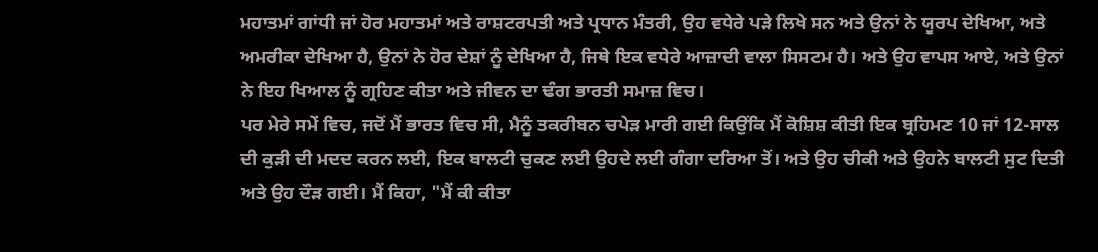ਮਹਾਤਮਾਂ ਗਾਂਧੀ ਜਾਂ ਹੋਰ ਮਹਾਤਮਾਂ ਅਤੇ ਰਾਸ਼ਟਰਪਤੀ ਅਤੇ ਪ੍ਰਧਾਨ ਮੰਤਰੀ, ਉਹ ਵਧੇਰੇ ਪੜੇ ਲਿਖੇ ਸਨ ਅਤੇ ਉਨਾਂ ਨੇ ਯੂਰਪ ਦੇਖਿਆ, ਅਤੇ ਅਮਰੀਕਾ ਦੇਖਿਆ ਹੈ, ਉਨਾਂ ਨੇ ਹੋਰ ਦੇਸ਼ਾਂ ਨੂੰ ਦੇਖਿਆ ਹੈ, ਜਿਥੇ ਇਕ ਵਧੇਰੇ ਆਜ਼ਾਦੀ ਵਾਲਾ ਸਿਸਟਮ ਹੈ। ਅਤੇ ਉਹ ਵਾਪਸ ਆਏ, ਅਤੇ ਉਨਾਂ ਨੇ ਇਹ ਖਿਆਲ ਨੂੰ ਗ੍ਰਹਿਣ ਕੀਤਾ ਅਤੇ ਜੀਵਨ ਦਾ ਢੰਗ ਭਾਰਤੀ ਸਮਾਜ਼ ਵਿਚ।
ਪਰ ਮੇਰੇ ਸਮੇਂ ਵਿਚ, ਜਦੋਂ ਮੈਂ ਭਾਰਤ ਵਿਚ ਸੀ, ਮੈਨੂੰ ਤਕਰੀਬਨ ਚਪੇੜ ਮਾਰੀ ਗਈ ਕਿਉਂਕਿ ਮੈਂ ਕੋਸ਼ਿਸ਼ ਕੀਤੀ ਇਕ ਬ੍ਰਹਿਮਣ 10 ਜਾਂ 12-ਸਾਲ ਦੀ ਕੁੜੀ ਦੀ ਮਦਦ ਕਰਨ ਲਈ, ਇਕ ਬਾਲਟੀ ਚੁਕਣ ਲਈ ਉਹਦੇ ਲਈ ਗੰਗਾ ਦਰਿਆ ਤੋਂ। ਅਤੇ ਉਹ ਚੀਕੀ ਅਤੇ ਉਹਨੇ ਬਾਲਟੀ ਸੁਟ ਦਿਤੀ ਅਤੇ ਉਹ ਦੌੜ ਗਈ। ਮੈਂ ਕਿਹਾ, "ਮੈਂ ਕੀ ਕੀਤਾ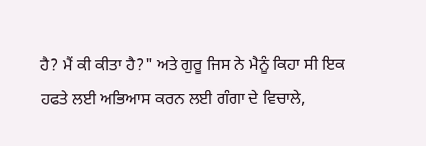ਹੈ? ਮੈਂ ਕੀ ਕੀਤਾ ਹੈ?" ਅਤੇ ਗੁਰੂ ਜਿਸ ਨੇ ਮੈਨੂੰ ਕਿਹਾ ਸੀ ਇਕ ਹਫਤੇ ਲਈ ਅਭਿਆਸ ਕਰਨ ਲਈ ਗੰਗਾ ਦੇ ਵਿਚਾਲੇ,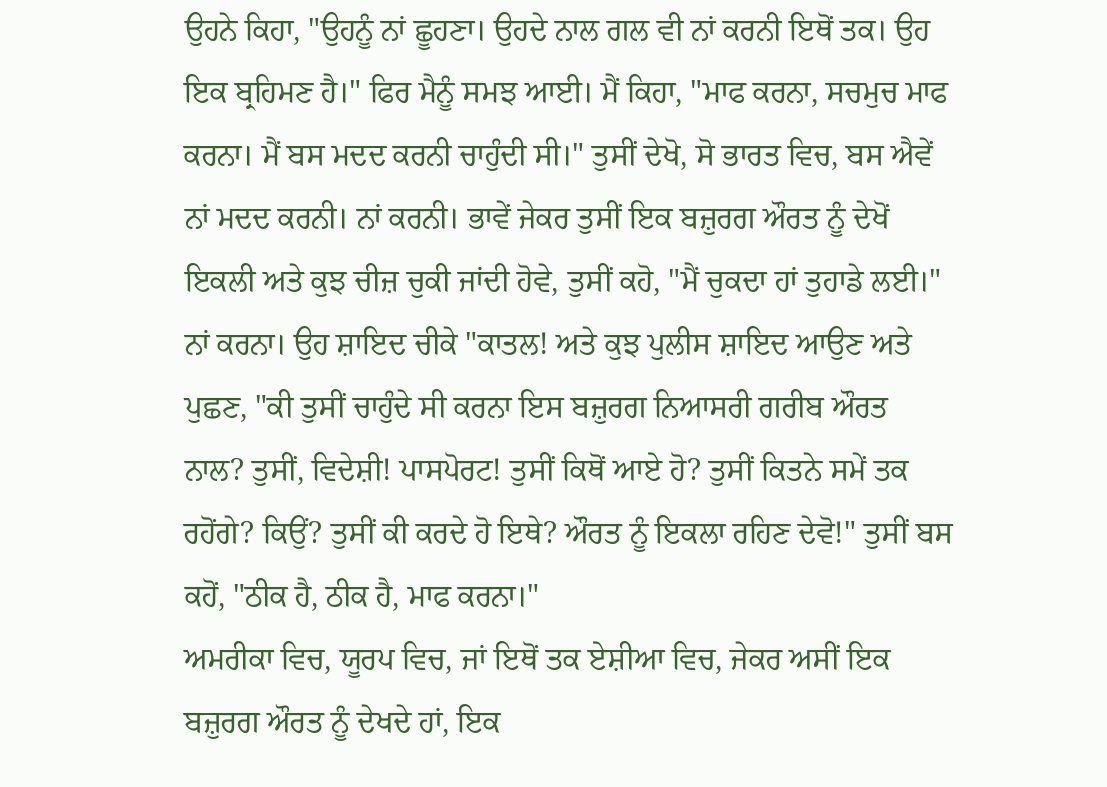ਉਹਨੇ ਕਿਹਾ, "ਉਹਨੂੰ ਨਾਂ ਛੂਹਣਾ। ਉਹਦੇ ਨਾਲ ਗਲ ਵੀ ਨਾਂ ਕਰਨੀ ਇਥੋਂ ਤਕ। ਉਹ ਇਕ ਬ੍ਰਹਿਮਣ ਹੈ।" ਫਿਰ ਮੈਨੂੰ ਸਮਝ ਆਈ। ਮੈਂ ਕਿਹਾ, "ਮਾਫ ਕਰਨਾ, ਸਚਮੁਚ ਮਾਫ ਕਰਨਾ। ਮੈਂ ਬਸ ਮਦਦ ਕਰਨੀ ਚਾਹੁੰਦੀ ਸੀ।" ਤੁਸੀਂ ਦੇਖੋ, ਸੋ ਭਾਰਤ ਵਿਚ, ਬਸ ਐਵੇਂ ਨਾਂ ਮਦਦ ਕਰਨੀ। ਨਾਂ ਕਰਨੀ। ਭਾਵੇਂ ਜੇਕਰ ਤੁਸੀਂ ਇਕ ਬਜ਼ੁਰਗ ਔਰਤ ਨੂੰ ਦੇਖੋਂ ਇਕਲੀ ਅਤੇ ਕੁਝ ਚੀਜ਼ ਚੁਕੀ ਜਾਂਦੀ ਹੋਵੇ, ਤੁਸੀਂ ਕਹੋ, "ਮੈਂ ਚੁਕਦਾ ਹਾਂ ਤੁਹਾਡੇ ਲਈ।" ਨਾਂ ਕਰਨਾ। ਉਹ ਸ਼ਾਇਦ ਚੀਕੇ "ਕਾਤਲ! ਅਤੇ ਕੁਝ ਪੁਲੀਸ ਸ਼ਾਇਦ ਆਉਣ ਅਤੇ ਪੁਛਣ, "ਕੀ ਤੁਸੀਂ ਚਾਹੁੰਦੇ ਸੀ ਕਰਨਾ ਇਸ ਬਜ਼ੁਰਗ ਨਿਆਸਰੀ ਗਰੀਬ ਔਰਤ ਨਾਲ? ਤੁਸੀਂ, ਵਿਦੇਸ਼ੀ! ਪਾਸਪੋਰਟ! ਤੁਸੀਂ ਕਿਥੋਂ ਆਏ ਹੋ? ਤੁਸੀਂ ਕਿਤਨੇ ਸਮੇਂ ਤਕ ਰਹੋਂਗੇ? ਕਿਉਂ? ਤੁਸੀਂ ਕੀ ਕਰਦੇ ਹੋ ਇਥੇ? ਔਰਤ ਨੂੰ ਇਕਲਾ ਰਹਿਣ ਦੇਵੋ!" ਤੁਸੀਂ ਬਸ ਕਹੋਂ, "ਠੀਕ ਹੈ, ਠੀਕ ਹੈ, ਮਾਫ ਕਰਨਾ।"
ਅਮਰੀਕਾ ਵਿਚ, ਯੂਰਪ ਵਿਚ, ਜਾਂ ਇਥੋਂ ਤਕ ਏਸ਼ੀਆ ਵਿਚ, ਜੇਕਰ ਅਸੀਂ ਇਕ ਬਜ਼ੁਰਗ ਔਰਤ ਨੂੰ ਦੇਖਦੇ ਹਾਂ, ਇਕ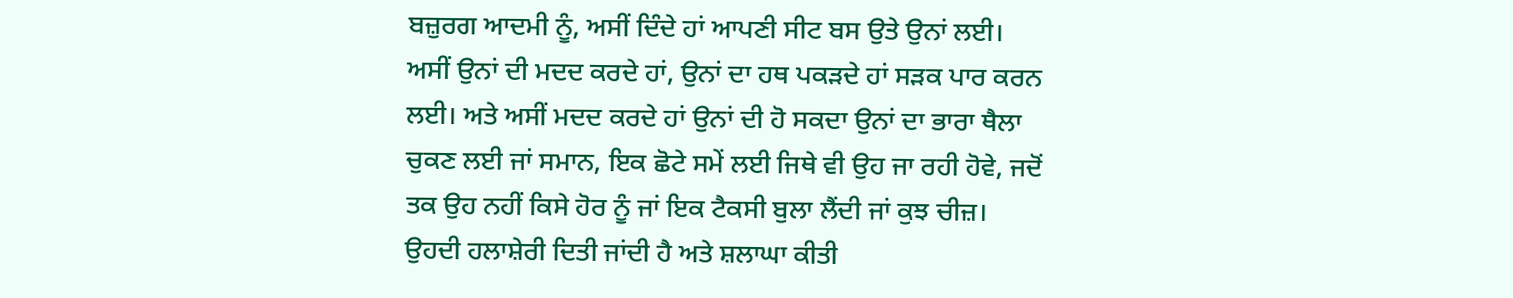ਬਜ਼ੁਰਗ ਆਦਮੀ ਨੂੰ, ਅਸੀਂ ਦਿੰਦੇ ਹਾਂ ਆਪਣੀ ਸੀਟ ਬਸ ਉਤੇ ਉਨਾਂ ਲਈ। ਅਸੀਂ ਉਨਾਂ ਦੀ ਮਦਦ ਕਰਦੇ ਹਾਂ, ਉਨਾਂ ਦਾ ਹਥ ਪਕੜਦੇ ਹਾਂ ਸੜਕ ਪਾਰ ਕਰਨ ਲਈ। ਅਤੇ ਅਸੀਂ ਮਦਦ ਕਰਦੇ ਹਾਂ ਉਨਾਂ ਦੀ ਹੋ ਸਕਦਾ ਉਨਾਂ ਦਾ ਭਾਰਾ ਥੈਲਾ ਚੁਕਣ ਲਈ ਜਾਂ ਸਮਾਨ, ਇਕ ਛੋਟੇ ਸਮੇਂ ਲਈ ਜਿਥੇ ਵੀ ਉਹ ਜਾ ਰਹੀ ਹੋਵੇ, ਜਦੋਂ ਤਕ ਉਹ ਨਹੀਂ ਕਿਸੇ ਹੋਰ ਨੂੰ ਜਾਂ ਇਕ ਟੈਕਸੀ ਬੁਲਾ ਲੈਂਦੀ ਜਾਂ ਕੁਝ ਚੀਜ਼। ਉਹਦੀ ਹਲਾਸ਼ੇਰੀ ਦਿਤੀ ਜਾਂਦੀ ਹੈ ਅਤੇ ਸ਼ਲਾਘਾ ਕੀਤੀ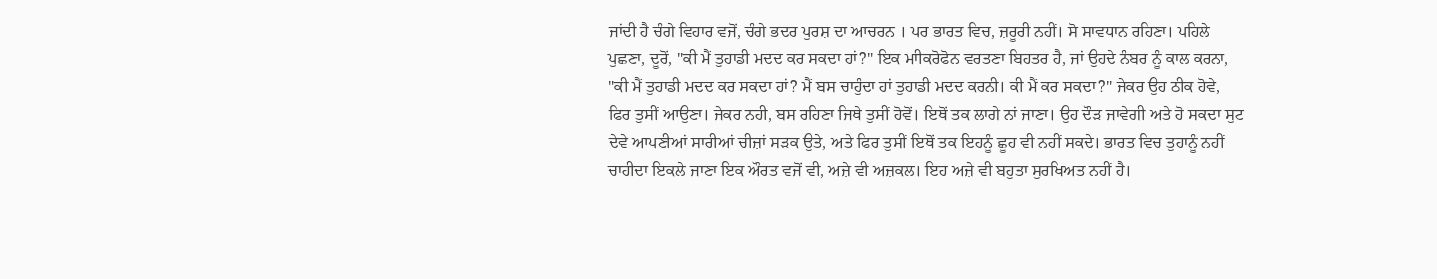ਜਾਂਦੀ ਹੈ ਚੰਗੇ ਵਿਹਾਰ ਵਜੋਂ, ਚੰਗੇ ਭਦਰ ਪੁਰਸ਼ ਦਾ ਆਚਰਨ । ਪਰ ਭਾਰਤ ਵਿਚ, ਜ਼ਰੂਰੀ ਨਹੀਂ। ਸੋ ਸਾਵਧਾਨ ਰਹਿਣਾ। ਪਹਿਲੇ ਪੁਛਣਾ, ਦੂਰੋਂ, "ਕੀ ਮੈਂ ਤੁਹਾਡੀ ਮਦਦ ਕਰ ਸਕਦਾ ਹਾਂ?" ਇਕ ਮਾੀਕਰੋਫੋਨ ਵਰਤਣਾ ਬਿਹਤਰ ਹੈ, ਜਾਂ ਉਹਦੇ ਨੰਬਰ ਨੂੰ ਕਾਲ ਕਰਨਾ, "ਕੀ ਮੈਂ ਤੁਹਾਡੀ ਮਦਦ ਕਰ ਸਕਦਾ ਹਾਂ? ਮੈਂ ਬਸ ਚਾਹੁੰਦਾ ਹਾਂ ਤੁਹਾਡੀ ਮਦਦ ਕਰਨੀ। ਕੀ ਮੈਂ ਕਰ ਸਕਦਾ?" ਜੇਕਰ ਉਹ ਠੀਕ ਹੋਵੇ, ਫਿਰ ਤੁਸੀਂ ਆਉਣਾ। ਜੇਕਰ ਨਹੀ, ਬਸ ਰਹਿਣਾ ਜਿਥੇ ਤੁਸੀਂ ਹੋਵੋਂ। ਇਥੋਂ ਤਕ ਲਾਗੇ ਨਾਂ ਜਾਣਾ। ਉਹ ਦੌੜ ਜਾਵੇਗੀ ਅਤੇ ਹੋ ਸਕਦਾ ਸੁਟ ਦੇਵੇ ਆਪਣੀਆਂ ਸਾਰੀਆਂ ਚੀਜ਼ਾਂ ਸੜਕ ਉਤੇ, ਅਤੇ ਫਿਰ ਤੁਸੀਂ ਇਥੋਂ ਤਕ ਇਹਨੂੰ ਛੂਹ ਵੀ ਨਹੀਂ ਸਕਦੇ। ਭਾਰਤ ਵਿਚ ਤੁਹਾਨੂੰ ਨਹੀਂ ਚਾਹੀਦਾ ਇਕਲੇ ਜਾਣਾ ਇਕ ਔਰਤ ਵਜੋਂ ਵੀ, ਅਜ਼ੇ ਵੀ ਅਜ਼ਕਲ। ਇਹ ਅਜ਼ੇ ਵੀ ਬਹੁਤਾ ਸੁਰਖਿਅਤ ਨਹੀਂ ਹੈ।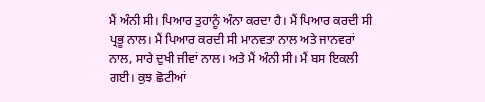ਮੈਂ ਅੰਨੀ ਸੀ। ਪਿਆਰ ਤੁਹਾਨੂੰ ਅੰਨਾ ਕਰਦਾ ਹੈ। ਮੈਂ ਪਿਆਰ ਕਰਦੀ ਸੀ ਪ੍ਰਭੂ ਨਾਲ। ਮੈਂ ਪਿਆਰ ਕਰਦੀ ਸੀ ਮਾਨਵਤਾ ਨਾਲ ਅਤੇ ਜਾਨਵਰਾਂ ਨਾਲ, ਸਾਰੇ ਦੁਖੀ ਜੀਵਾਂ ਨਾਲ। ਅਤੇ ਮੈਂ ਅੰਨੀ ਸੀ। ਮੈਂ ਬਸ ਇਕਲੀ ਗਈ। ਕੁਝ ਛੋਟੀਆਂ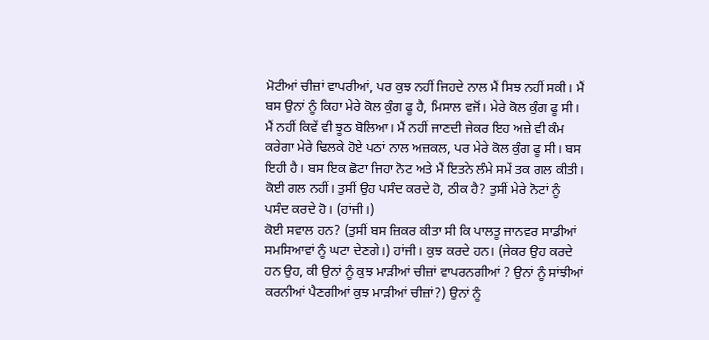ਮੋਟੀਆਂ ਚੀਜ਼ਾਂ ਵਾਪਰੀਆਂ, ਪਰ ਕੁਝ ਨਹੀਂ ਜਿਹਦੇ ਨਾਲ ਮੈਂ ਸਿਝ ਨਹੀਂ ਸਕੀ। ਮੈਂ ਬਸ ਉਨਾਂ ਨੂੰ ਕਿਹਾ ਮੇਰੇ ਕੋਲ ਕੁੰਗ ਫੂ ਹੈ, ਮਿਸਾਲ ਵਜੋਂ। ਮੇਰੇ ਕੋਲ ਕੁੰਗ ਫੂ ਸੀ। ਮੈਂ ਨਹੀਂ ਕਿਵੇਂ ਵੀ ਝੂਠ ਬੋਲਿਆ। ਮੈਂ ਨਹੀਂ ਜਾਣਦੀ ਜੇਕਰ ਇਹ ਅਜ਼ੇ ਵੀ ਕੰਮ ਕਰੇਗਾ ਮੇਰੇ ਢਿਲਕੇ ਹੋਏ ਪਠਾਂ ਨਾਲ ਅਜ਼ਕਲ, ਪਰ ਮੇਰੇ ਕੋਲ ਕੁੰਗ ਫੂ ਸੀ। ਬਸ ਇਹੀ ਹੈ। ਬਸ ਇਕ ਛੋਟਾ ਜਿਹਾ ਨੋਟ ਅਤੇ ਮੈਂ ਇਤਨੇ ਲੰਮੇ ਸਮੇਂ ਤਕ ਗਲ ਕੀਤੀ। ਕੋਈ ਗਲ ਨਹੀਂ। ਤੁਸੀਂ ਉਹ ਪਸੰਦ ਕਰਦੇ ਹੋ, ਠੀਕ ਹੈ? ਤੁਸੀਂ ਮੇਰੇ ਨੋਟਾਂ ਨੂੰ ਪਸੰਦ ਕਰਦੇ ਹੋ। (ਹਾਂਜੀ।)
ਕੋਈ ਸਵਾਲ ਹਨ? (ਤੁਸੀਂ ਬਸ ਜ਼ਿਕਰ ਕੀਤਾ ਸੀ ਕਿ ਪਾਲਤੂ ਜਾਨਵਰ ਸਾਡੀਆਂ ਸਮਸਿਆਵਾਂ ਨੂੰ ਘਟਾ ਦੇਣਗੇ।) ਹਾਂਜੀ। ਕੁਝ ਕਰਦੇ ਹਨ। (ਜੇਕਰ ਉਹ ਕਰਦੇ ਹਨ ਉਹ, ਕੀ ਉਨਾਂ ਨੂੰ ਕੁਝ ਮਾੜੀਆਂ ਚੀਜ਼ਾਂ ਵਾਪਰਨਗੀਆਂ ? ਉਨਾਂ ਨੂੰ ਸਾਂਝੀਆਂ ਕਰਨੀਆਂ ਪੈਣਗੀਆਂ ਕੁਝ ਮਾੜੀਆਂ ਚੀਜ਼ਾਂ?) ਉਨਾਂ ਨੂੰ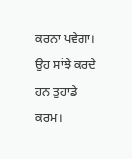ਕਰਨਾ ਪਵੇਗਾ। ਉਹ ਸਾਂਝੇ ਕਰਦੇ ਹਨ ਤੁਹਾਡੇ ਕਰਮ।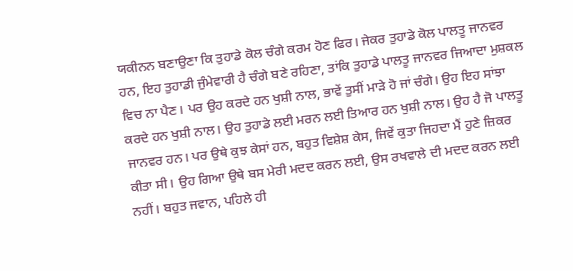ਯਕੀਨਨ ਬਣਾਉਣਾ ਕਿ ਤੁਹਾਡੇ ਕੋਲ ਚੰਗੇ ਕਰਮ ਹੋਣ ਫਿਰ। ਜੇਕਰ ਤੁਹਾਡੇ ਕੋਲ ਪਾਲਤੂ ਜਾਨਵਰ ਹਨ, ਇਹ ਤੁਹਾਡੀ ਜੁੰਮੇਵਾਰੀ ਹੈ ਚੰਗੇ ਬਣੇ ਰਹਿਣਾ, ਤਾਂਕਿ ਤੁਹਾਡੇ ਪਾਲਤੂ ਜਾਨਵਰ ਜਿਆਦਾ ਮੁਸ਼ਕਲ ਵਿਚ ਨਾ ਪੈਣ। ਪਰ ਉਹ ਕਰਦੇ ਹਨ ਖੁਸ਼ੀ ਨਾਲ, ਭਾਵੇਂ ਤੁਸੀਂ ਮਾੜੇ ਹੋ ਜਾਂ ਚੰਗੇ। ਉਹ ਇਹ ਸਾਂਝਾ ਕਰਦੇ ਹਨ ਖੁਸ਼ੀ ਨਾਲ। ਉਹ ਤੁਹਾਡੇ ਲਈ ਮਰਨ ਲਈ ਤਿਆਰ ਹਨ ਖੁਸ਼ੀ ਨਾਲ। ਉਹ ਹੈ ਜੋ ਪਾਲਤੂ ਜਾਨਵਰ ਹਨ। ਪਰ ਉਥੇ ਕੁਝ ਕੇਸਾਂ ਹਨ, ਬਹੁਤ ਵਿਸ਼ੇਸ਼ ਕੇਸ, ਜਿਵੇਂ ਕੁਤਾ ਜਿਹਦਾ ਮੈਂ ਹੁਣੇ ਜ਼ਿਕਰ ਕੀਤਾ ਸੀ। ਉਹ ਗਿਆ ਉਥੇ ਬਸ ਮੇਰੀ ਮਦਦ ਕਰਨ ਲਈ, ਉਸ ਰਖਵਾਲੇ ਦੀ ਮਦਦ ਕਰਨ ਲਈ ਨਹੀਂ। ਬਹੁਤ ਜਵਾਨ, ਪਹਿਲੇ ਹੀ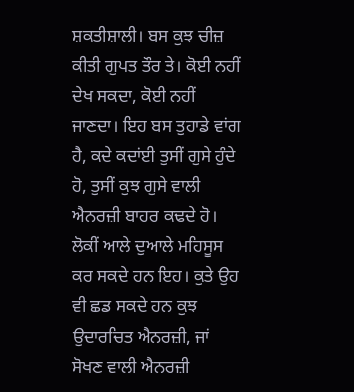ਸ਼ਕਤੀਸ਼ਾਲੀ। ਬਸ ਕੁਝ ਚੀਜ਼ ਕੀਤੀ ਗੁਪਤ ਤੌਰ ਤੇ। ਕੋਈ ਨਹੀਂ ਦੇਖ ਸਕਦਾ, ਕੋਈ ਨਹੀਂ ਜਾਣਦਾ। ਇਹ ਬਸ ਤੁਹਾਡੇ ਵਾਂਗ ਹੈ, ਕਦੇ ਕਦਾਂਈ ਤੁਸੀਂ ਗੁਸੇ ਹੁੰਦੇ ਹੋ, ਤੁਸੀਂ ਕੁਝ ਗੁਸੇ ਵਾਲੀ ਐਨਰਜ਼ੀ ਬਾਹਰ ਕਢਦੇ ਹੋ। ਲੋਕੀਂ ਆਲੇ ਦੁਆਲੇ ਮਹਿਸੂਸ ਕਰ ਸਕਦੇ ਹਨ ਇਹ। ਕੁਤੇ ਉਹ ਵੀ ਛਡ ਸਕਦੇ ਹਨ ਕੁਝ ਉਦਾਰਚਿਤ ਐਨਰਜ਼ੀ, ਜਾਂ ਸੋਖਣ ਵਾਲੀ ਐਨਰਜ਼ੀ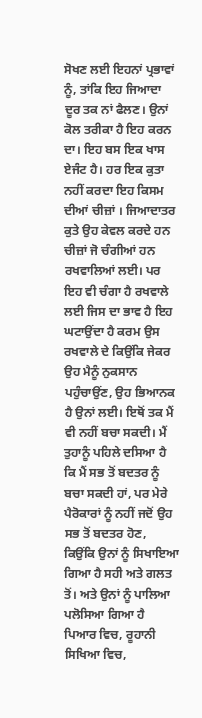ਸੋਖਣ ਲਈ ਇਹਨਾਂ ਪ੍ਰਭਾਵਾਂ ਨੂੰ, ਤਾਂਕਿ ਇਹ ਜਿਆਦਾ ਦੂਰ ਤਕ ਨਾਂ ਫੈਲਣ। ਉਨਾਂ ਕੋਲ ਤਰੀਕਾ ਹੈ ਇਹ ਕਰਨ ਦਾ। ਇਹ ਬਸ ਇਕ ਖਾਸ ਏਜੰਟ ਹੈ। ਹਰ ਇਕ ਕੁਤਾ ਨਹੀਂ ਕਰਦਾ ਇਹ ਕਿਸਮ ਦੀਆਂ ਚੀਜ਼ਾਂ । ਜਿਆਦਾਤਰ ਕੁਤੇ ਉਹ ਕੇਵਲ ਕਰਦੇ ਹਨ ਚੀਜ਼ਾਂ ਜੋ ਚੰਗੀਆਂ ਹਨ ਰਖਵਾਲਿਆਂ ਲਈ। ਪਰ ਇਹ ਵੀ ਚੰਗਾ ਹੈ ਰਖਵਾਲੇ ਲਈ ਜਿਸ ਦਾ ਭਾਵ ਹੈ ਇਹ ਘਟਾਉਂਦਾ ਹੈ ਕਰਮ ਉਸ ਰਖਵਾਲੇ ਦੇ ਕਿਉਂਕਿ ਜੇਕਰ ਉਹ ਮੈਨੂੰ ਨੁਕਸਾਨ ਪਹੁੰਚਾਉਂਣ, ਉਹ ਭਿਆਨਕ ਹੈ ਉਨਾਂ ਲਈ। ਇਥੋਂ ਤਕ ਮੈਂ ਵੀ ਨਹੀਂ ਬਚਾ ਸਕਦੀ। ਮੈਂ ਤੁਹਾਨੂੰ ਪਹਿਲੇ ਦਸਿਆ ਹੈ ਕਿ ਮੈਂ ਸਭ ਤੋਂ ਬਦਤਰ ਨੂੰ ਬਚਾ ਸਕਦੀ ਹਾਂ, ਪਰ ਮੇਰੇ ਪੈਰੋਕਾਰਾਂ ਨੂੰ ਨਹੀਂ ਜਦੋਂ ਉਹ ਸਭ ਤੋਂ ਬਦਤਰ ਹੋਣ, ਕਿਉਂਕਿ ਉਨਾਂ ਨੂੰ ਸਿਖਾਇਆ ਗਿਆ ਹੈ ਸਹੀ ਅਤੇ ਗਲਤ ਤੋਂ। ਅਤੇ ਉਨਾਂ ਨੂੰ ਪਾਲਿਆ ਪਲੋਸਿਆ ਗਿਆ ਹੈ ਪਿਆਰ ਵਿਚ, ਰੂਹਾਨੀ ਸਿਖਿਆ ਵਿਚ,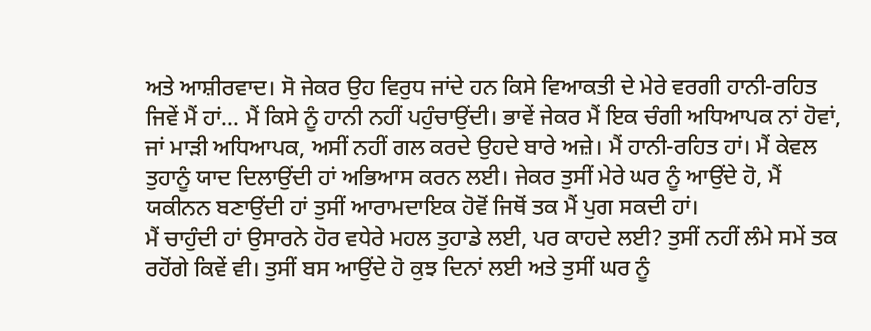ਅਤੇ ਆਸ਼ੀਰਵਾਦ। ਸੋ ਜੇਕਰ ਉਹ ਵਿਰੁਧ ਜਾਂਦੇ ਹਨ ਕਿਸੇ ਵਿਆਕਤੀ ਦੇ ਮੇਰੇ ਵਰਗੀ ਹਾਨੀ-ਰਹਿਤ ਜਿਵੇਂ ਮੈਂ ਹਾਂ... ਮੈਂ ਕਿਸੇ ਨੂੰ ਹਾਨੀ ਨਹੀਂ ਪਹੁੰਚਾਉਂਦੀ। ਭਾਵੇਂ ਜੇਕਰ ਮੈਂ ਇਕ ਚੰਗੀ ਅਧਿਆਪਕ ਨਾਂ ਹੋਵਾਂ, ਜਾਂ ਮਾੜੀ ਅਧਿਆਪਕ, ਅਸੀਂ ਨਹੀਂ ਗਲ ਕਰਦੇ ਉਹਦੇ ਬਾਰੇ ਅਜ਼ੇ। ਮੈਂ ਹਾਨੀ-ਰਹਿਤ ਹਾਂ। ਮੈਂ ਕੇਵਲ ਤੁਹਾਨੂੰ ਯਾਦ ਦਿਲਾਉਂਦੀ ਹਾਂ ਅਭਿਆਸ ਕਰਨ ਲਈ। ਜੇਕਰ ਤੁਸੀਂ ਮੇਰੇ ਘਰ ਨੂੰ ਆਉਂਦੇ ਹੋ, ਮੈਂ ਯਕੀਨਨ ਬਣਾਉਂਦੀ ਹਾਂ ਤੁਸੀਂ ਆਰਾਮਦਾਇਕ ਹੋਵੋਂ ਜਿਥੋਂ ਤਕ ਮੈਂ ਪੁਗ ਸਕਦੀ ਹਾਂ।
ਮੈਂ ਚਾਹੁੰਦੀ ਹਾਂ ਉਸਾਰਨੇ ਹੋਰ ਵਧੇਰੇ ਮਹਲ ਤੁਹਾਡੇ ਲਈ, ਪਰ ਕਾਹਦੇ ਲਈ? ਤੁਸੀਂ ਨਹੀਂ ਲੰਮੇ ਸਮੇਂ ਤਕ ਰਹੋਂਗੇ ਕਿਵੇਂ ਵੀ। ਤੁਸੀਂ ਬਸ ਆਉਂਦੇ ਹੋ ਕੁਝ ਦਿਨਾਂ ਲਈ ਅਤੇ ਤੁਸੀਂ ਘਰ ਨੂੰ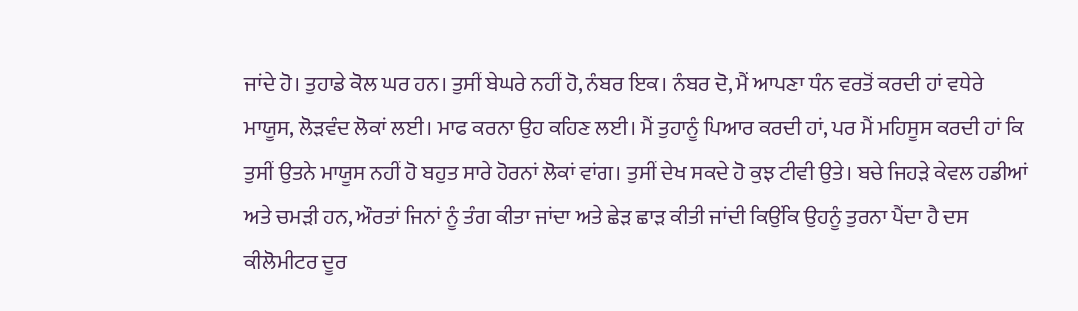ਜਾਂਦੇ ਹੋ। ਤੁਹਾਡੇ ਕੋਲ ਘਰ ਹਨ। ਤੁਸੀਂ ਬੇਘਰੇ ਨਹੀਂ ਹੋ, ਨੰਬਰ ਇਕ। ਨੰਬਰ ਦੋ, ਮੈਂ ਆਪਣਾ ਧੰਨ ਵਰਤੋਂ ਕਰਦੀ ਹਾਂ ਵਧੇਰੇ ਮਾਯੂਸ, ਲੋੜਵੰਦ ਲੋਕਾਂ ਲਈ। ਮਾਫ ਕਰਨਾ ਉਹ ਕਹਿਣ ਲਈ। ਮੈਂ ਤੁਹਾਨੂੰ ਪਿਆਰ ਕਰਦੀ ਹਾਂ, ਪਰ ਮੈਂ ਮਹਿਸੂਸ ਕਰਦੀ ਹਾਂ ਕਿ ਤੁਸੀਂ ਉਤਨੇ ਮਾਯੂਸ ਨਹੀਂ ਹੋ ਬਹੁਤ ਸਾਰੇ ਹੋਰਨਾਂ ਲੋਕਾਂ ਵਾਂਗ। ਤੁਸੀਂ ਦੇਖ ਸਕਦੇ ਹੋ ਕੁਝ ਟੀਵੀ ਉਤੇ। ਬਚੇ ਜਿਹੜੇ ਕੇਵਲ ਹਡੀਆਂ ਅਤੇ ਚਮੜੀ ਹਨ, ਔਰਤਾਂ ਜਿਨਾਂ ਨੂੰ ਤੰਗ ਕੀਤਾ ਜਾਂਦਾ ਅਤੇ ਛੇੜ ਛਾੜ ਕੀਤੀ ਜਾਂਦੀ ਕਿਉਂਕਿ ਉਹਨੂੰ ਤੁਰਨਾ ਪੈਂਦਾ ਹੈ ਦਸ ਕੀਲੋਮੀਟਰ ਦੂਰ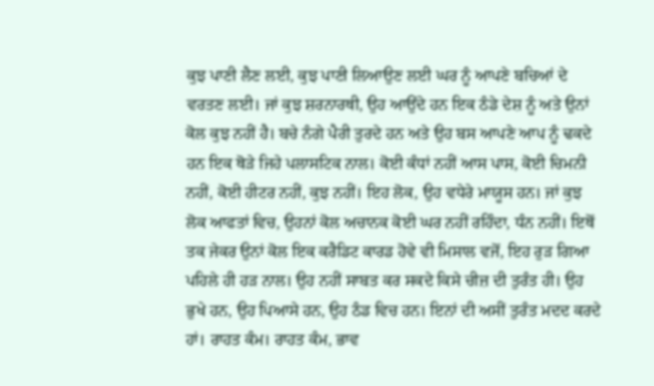ਕੁਝ ਪਾਣੀ ਲੈਣ ਲਈ, ਕੁਝ ਪਾਣੀ ਲਿਆਉਣ ਲਈ ਘਰ ਨੂੰ ਆਪਣੇ ਬਚਿਆਂ ਦੇ ਵਰਤਣ ਲਈ। ਜਾਂ ਕੁਝ ਸ਼ਰਨਾਰਥੀ, ਉਹ ਆਉਂਦੇ ਹਨ ਇਕ ਠੰਡੇ ਦੇਸ਼ ਨੂੰ ਅਤੇ ਉਨਾਂ ਕੋਲ ਕੁਝ ਨਹੀਂ ਹੈ। ਬਚੇ ਨੰਗੇ ਪੈਰੀ ਤੁਰਦੇ ਹਨ ਅਤੇ ਉਹ ਬਸ ਆਪਣੇ ਆਪ ਨੂੰ ਢਕਦੇ ਹਨ ਇਕ ਥੋੜੇ ਜਿਹੇ ਪਲਾਸਟਿਕ ਨਾਲ। ਕੋਈ ਕੰਧਾਂ ਨਹੀਂ ਆਸ ਪਾਸ, ਕੋਈ ਚਿਮਨੀ ਨਹੀਂ, ਕੋਈ ਹੀਟਰ ਨਹੀਂ, ਕੁਝ ਨਹੀਂ। ਇਹ ਲੋਕ, ਉਹ ਵਧੇਰੇ ਮਾਯੂਸ ਹਨ। ਜਾਂ ਕੁਝ ਲੋਕ ਆਫਤਾਂ ਵਿਚ, ਉਹਨਾਂ ਕੋਲ ਅਚਾਨਕ ਕੋਈ ਘਰ ਨਹੀਂ ਰਹਿੰਦਾ, ਧੰਨ ਨਹੀਂ। ਇਥੋਂ ਤਕ ਜੇਕਰ ਉਨਾਂ ਕੋਲ ਇਕ ਕਰੈਡਿਟ ਕਾਰਡ ਹੋਵੇ ਵੀ ਮਿਸਾਲ ਵਜੋਂ, ਇਹ ਰੁੜ ਗਿਆ ਪਹਿਲੇ ਹੀ ਹੜ ਨਾਲ। ਉਹ ਨਹੀਂ ਸਾਬਤ ਕਰ ਸਕਦੇ ਕਿਸੇ ਚੀਜ਼ ਦੀ ਤੁਰੰਤ ਹੀ। ਉਹ ਭੁਖੇ ਹਨ, ਉਹ ਪਿਆਸੇ ਹਨ, ਉਹ ਠੰਡ ਵਿਚ ਹਨ। ਇਨਾਂ ਦੀ ਅਸੀਂ ਤੁਰੰਤ ਮਦਦ ਕਰਦੇ ਹਾਂ। ਰਾਹਤ ਕੰਮ। ਰਾਹਤ ਕੰਮ, ਭਾਵ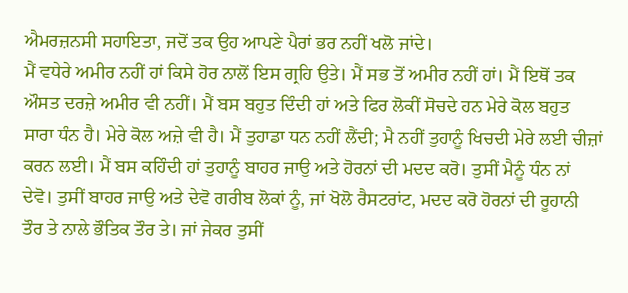ਐਮਰਜ਼ਨਸੀ ਸਹਾਇਤਾ, ਜਦੋਂ ਤਕ ਉਹ ਆਪਣੇ ਪੈਰਾਂ ਭਰ ਨਹੀਂ ਖਲੋ ਜਾਂਦੇ।
ਮੈਂ ਵਧੇਰੇ ਅਮੀਰ ਨਹੀਂ ਹਾਂ ਕਿਸੇ ਹੋਰ ਨਾਲੋਂ ਇਸ ਗ੍ਰਹਿ ਉਤੇ। ਮੈਂ ਸਭ ਤੋਂ ਅਮੀਰ ਨਹੀਂ ਹਾਂ। ਮੈਂ ਇਥੋਂ ਤਕ ਔਸਤ ਦਰਜ਼ੇ ਅਮੀਰ ਵੀ ਨਹੀਂ। ਮੈਂ ਬਸ ਬਹੁਤ ਦਿੰਦੀ ਹਾਂ ਅਤੇ ਫਿਰ ਲੋਕੀਂ ਸੋਚਦੇ ਹਨ ਮੇਰੇ ਕੋਲ ਬਹੁਤ ਸਾਰਾ ਧੰਨ ਹੈ। ਮੇਰੇ ਕੋਲ ਅਜ਼ੇ ਵੀ ਹੈ। ਮੈਂ ਤੁਹਾਡਾ ਧਨ ਨਹੀਂ ਲੈਂਦੀ; ਮੈ ਨਹੀਂ ਤੁਹਾਨੂੰ ਖਿਚਦੀ ਮੇਰੇ ਲਈ ਚੀਜ਼ਾਂ ਕਰਨ ਲਈ। ਮੈਂ ਬਸ ਕਹਿੰਦੀ ਹਾਂ ਤੁਹਾਨੂੰ ਬਾਹਰ ਜਾਉ ਅਤੇ ਹੋਰਨਾਂ ਦੀ ਮਦਦ ਕਰੋ। ਤੁਸੀਂ ਮੈਨੂੰ ਧੰਨ ਨਾਂ ਦੇਵੋ। ਤੁਸੀਂ ਬਾਹਰ ਜਾਉ ਅਤੇ ਦੇਵੋ ਗਰੀਬ ਲੋਕਾਂ ਨੂੰ, ਜਾਂ ਖੋਲੋ ਰੈਸਟਰਾਂਟ, ਮਦਦ ਕਰੋ ਹੋਰਨਾਂ ਦੀ ਰੂਹਾਨੀ ਤੌਰ ਤੇ ਨਾਲੇ ਭੌਤਿਕ ਤੌਰ ਤੇ। ਜਾਂ ਜੇਕਰ ਤੁਸੀਂ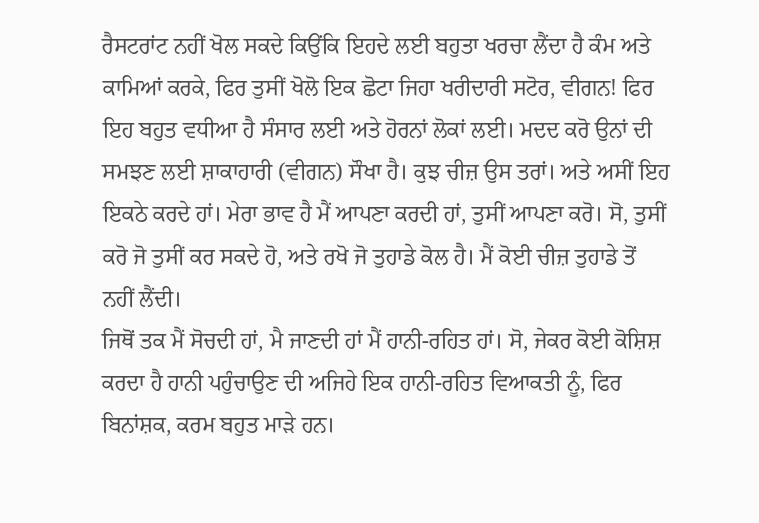ਰੈਸਟਰਾਂਟ ਨਹੀਂ ਖੋਲ ਸਕਦੇ ਕਿਉਂਕਿ ਇਹਦੇ ਲਈ ਬਹੁਤਾ ਖਰਚਾ ਲੈਂਦਾ ਹੈ ਕੰਮ ਅਤੇ ਕਾਮਿਆਂ ਕਰਕੇ, ਫਿਰ ਤੁਸੀਂ ਖੋਲੋ ਇਕ ਛੋਟਾ ਜਿਹਾ ਖਰੀਦਾਰੀ ਸਟੋਰ, ਵੀਗਨ! ਫਿਰ ਇਹ ਬਹੁਤ ਵਧੀਆ ਹੈ ਸੰਸਾਰ ਲਈ ਅਤੇ ਹੋਰਨਾਂ ਲੋਕਾਂ ਲਈ। ਮਦਦ ਕਰੋ ਉਨਾਂ ਦੀ ਸਮਝਣ ਲਈ ਸ਼ਾਕਾਹਾਰੀ (ਵੀਗਨ) ਸੌਖਾ ਹੈ। ਕੁਝ ਚੀਜ਼ ਉਸ ਤਰਾਂ। ਅਤੇ ਅਸੀਂ ਇਹ ਇਕਠੇ ਕਰਦੇ ਹਾਂ। ਮੇਰਾ ਭਾਵ ਹੈ ਮੈਂ ਆਪਣਾ ਕਰਦੀ ਹਾਂ, ਤੁਸੀਂ ਆਪਣਾ ਕਰੋ। ਸੋ, ਤੁਸੀਂ ਕਰੋ ਜੋ ਤੁਸੀਂ ਕਰ ਸਕਦੇ ਹੋ, ਅਤੇ ਰਖੋ ਜੋ ਤੁਹਾਡੇ ਕੋਲ ਹੈ। ਮੈਂ ਕੋਈ ਚੀਜ਼ ਤੁਹਾਡੇ ਤੋਂ ਨਹੀਂ ਲੈਂਦੀ।
ਜਿਥੋਂ ਤਕ ਮੈਂ ਸੋਚਦੀ ਹਾਂ, ਮੈ ਜਾਣਦੀ ਹਾਂ ਮੈਂ ਹਾਨੀ-ਰਹਿਤ ਹਾਂ। ਸੋ, ਜੇਕਰ ਕੋਈ ਕੋਸ਼ਿਸ਼ ਕਰਦਾ ਹੈ ਹਾਨੀ ਪਹੁੰਚਾਉਣ ਦੀ ਅਜਿਹੇ ਇਕ ਹਾਨੀ-ਰਹਿਤ ਵਿਆਕਤੀ ਨੂੰ, ਫਿਰ ਬਿਨਾਂਸ਼ਕ, ਕਰਮ ਬਹੁਤ ਮਾੜੇ ਹਨ।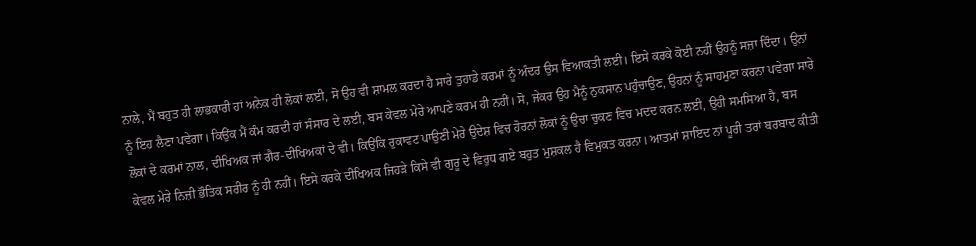ਨਾਲੇ, ਮੈਂ ਬਹੁਤ ਹੀ ਲਾਭਕਾਰੀ ਹਾਂ ਅਨੇਕ ਹੀ ਲੋਕਾਂ ਲਈ, ਸੋ ਉਹ ਵੀ ਸ਼ਾਮਲ ਕਰਦਾ ਹੈ ਸਾਰੇ ਤੁਹਾਡੇ ਕਰਮਾਂ ਨੂੰ ਅੰਦਰ ਉਸ ਵਿਆਕਤੀ ਲਈ। ਇਸੇ ਕਰਕੇ ਕੋਈ ਨਹੀਂ ਉਹਨੂੰ ਸਜ਼ਾ ਦਿੰਦਾ। ਉਨਾਂ ਨੂੰ ਇਹ ਲੈਣਾ ਪਵੇਗਾ। ਕਿਉਂਕ ਮੈਂ ਕੰਮ ਕਰਦੀ ਹਾਂ ਸੰਸਾਰ ਦੇ ਲਈ, ਬਸ ਕੇਵਲ ਮੇਰੇ ਆਪਣੇ ਕਰਮ ਹੀ ਨਹੀਂ। ਸੋ, ਜੇਕਰ ਉਹ ਮੈਨੂੰ ਨੁਕਸਾਨ ਪਹੁੰਚਾਉਣ, ਉਹਨਾਂ ਨੂੰ ਸਾਹਮੁਣਾ ਕਰਨਾ ਪਵੇਗਾ ਸਾਰੇ ਲੋਕਾਂ ਦੇ ਕਰਮਾਂ ਨਾਲ, ਦੀਖਿਅਕ ਜਾਂ ਗੈਰ-ਦੀਖਿਅਕਾਂ ਦੇ ਵੀ। ਕਿਉਂਕਿ ਰੁਕਾਵਟ ਪਾਉਣੀ ਮੇਰੇ ਉਦੇਸ਼ ਵਿਚ ਹੋਰਨਾਂ ਲੋਕਾਂ ਨੂੰ ਉਚਾ ਚੁਕਣ ਵਿਚ ਮਦਦ ਕਰਨ ਲਈ, ਉਹੀ ਸਮਸਿਆ ਹੈ, ਬਸ ਕੇਵਲ ਮੇਰੇ ਨਿਜ਼ੀ ਭੌਤਿਕ ਸਰੀਰ ਨੂੰ ਹੀ ਨਹੀਂ। ਇਸੇ ਕਰਕੇ ਦੀਖਿਅਕ ਜਿਹੜੇ ਕਿਸੇ ਵੀ ਗੁਰੂ ਦੇ ਵਿਰੁਧ ਗਏ ਬਹੁਤ ਮੁਸ਼ਕਲ ਹੈ ਵਿਮੁਕਤ ਕਰਨਾ। ਆਤਮਾਂ ਸ਼ਾਇਦ ਨਾਂ ਪੂਰੀ ਤਰਾਂ ਬਰਬਾਦ ਕੀਤੀ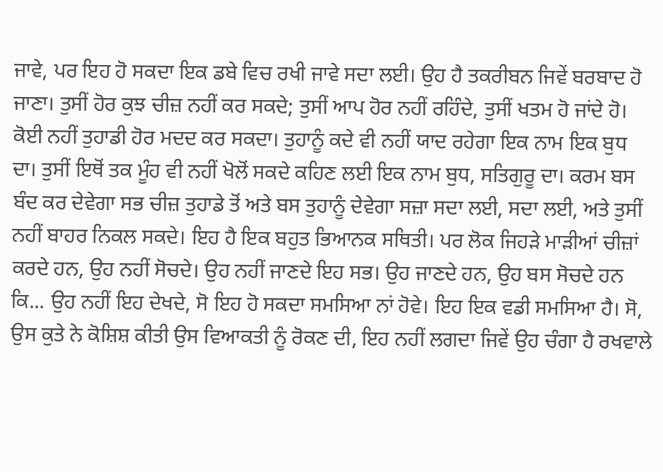ਜਾਵੇ, ਪਰ ਇਹ ਹੋ ਸਕਦਾ ਇਕ ਡਬੇ ਵਿਚ ਰਖੀ ਜਾਵੇ ਸਦਾ ਲਈ। ਉਹ ਹੈ ਤਕਰੀਬਨ ਜਿਵੇਂ ਬਰਬਾਦ ਹੋ ਜਾਣਾ। ਤੁਸੀਂ ਹੋਰ ਕੁਝ ਚੀਜ਼ ਨਹੀਂ ਕਰ ਸਕਦੇ; ਤੁਸੀਂ ਆਪ ਹੋਰ ਨਹੀਂ ਰਹਿੰਦੇ, ਤੁਸੀਂ ਖਤਮ ਹੋ ਜਾਂਦੇ ਹੋ। ਕੋਈ ਨਹੀਂ ਤੁਹਾਡੀ ਹੋਰ ਮਦਦ ਕਰ ਸਕਦਾ। ਤੁਹਾਨੂੰ ਕਦੇ ਵੀ ਨਹੀਂ ਯਾਦ ਰਹੇਗਾ ਇਕ ਨਾਮ ਇਕ ਬੁਧ ਦਾ। ਤੁਸੀਂ ਇਥੋਂ ਤਕ ਮੂੰਹ ਵੀ ਨਹੀਂ ਖੋਲੋਂ ਸਕਦੇ ਕਹਿਣ ਲਈ ਇਕ ਨਾਮ ਬੁਧ, ਸਤਿਗੁਰੂ ਦਾ। ਕਰਮ ਬਸ ਬੰਦ ਕਰ ਦੇਵੇਗਾ ਸਭ ਚੀਜ਼ ਤੁਹਾਡੇ ਤੋਂ ਅਤੇ ਬਸ ਤੁਹਾਨੂੰ ਦੇਵੇਗਾ ਸਜ਼ਾ ਸਦਾ ਲਈ, ਸਦਾ ਲਈ, ਅਤੇ ਤੁਸੀਂ ਨਹੀਂ ਬਾਹਰ ਨਿਕਲ ਸਕਦੇ। ਇਹ ਹੈ ਇਕ ਬਹੁਤ ਭਿਆਨਕ ਸਥਿਤੀ। ਪਰ ਲੋਕ ਜਿਹੜੇ ਮਾੜੀਆਂ ਚੀਜ਼ਾਂ ਕਰਦੇ ਹਨ, ਉਹ ਨਹੀਂ ਸੋਚਦੇ। ਉਹ ਨਹੀਂ ਜਾਣਦੇ ਇਹ ਸਭ। ਉਹ ਜਾਣਦੇ ਹਨ, ਉਹ ਬਸ ਸੋਚਦੇ ਹਨ ਕਿ... ਉਹ ਨਹੀਂ ਇਹ ਦੇਖਦੇ, ਸੋ ਇਹ ਹੋ ਸਕਦਾ ਸਮਸਿਆ ਨਾਂ ਹੋਵੇ। ਇਹ ਇਕ ਵਡੀ ਸਮਸਿਆ ਹੈ। ਸੋ, ਉਸ ਕੁਤੇ ਨੇ ਕੋਸ਼ਿਸ਼ ਕੀਤੀ ਉਸ ਵਿਆਕਤੀ ਨੂੰ ਰੋਕਣ ਦੀ, ਇਹ ਨਹੀਂ ਲਗਦਾ ਜਿਵੇਂ ਉਹ ਚੰਗਾ ਹੈ ਰਖਵਾਲੇ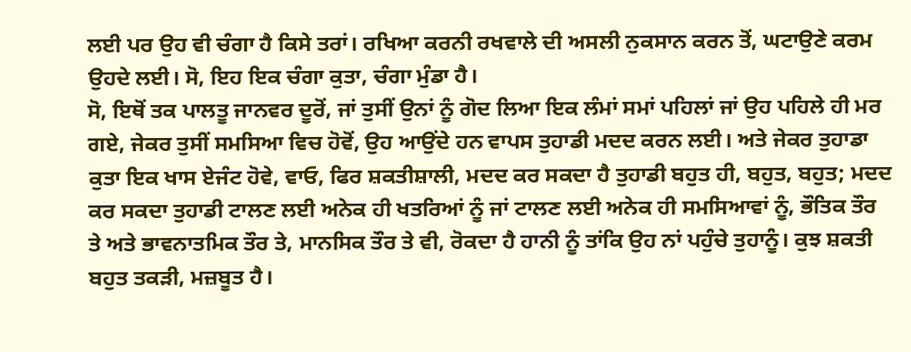ਲਈ ਪਰ ਉਹ ਵੀ ਚੰਗਾ ਹੈ ਕਿਸੇ ਤਰਾਂ। ਰਖਿਆ ਕਰਨੀ ਰਖਵਾਲੇ ਦੀ ਅਸਲੀ ਨੁਕਸਾਨ ਕਰਨ ਤੋਂ, ਘਟਾਉਣੇ ਕਰਮ ਉਹਦੇ ਲਈ। ਸੋ, ਇਹ ਇਕ ਚੰਗਾ ਕੁਤਾ, ਚੰਗਾ ਮੁੰਡਾ ਹੈ।
ਸੋ, ਇਥੋਂ ਤਕ ਪਾਲਤੂ ਜਾਨਵਰ ਦੂਰੋਂ, ਜਾਂ ਤੁਸੀਂ ਉਨਾਂ ਨੂੰ ਗੋਦ ਲਿਆ ਇਕ ਲੰਮਾਂ ਸਮਾਂ ਪਹਿਲਾਂ ਜਾਂ ਉਹ ਪਹਿਲੇ ਹੀ ਮਰ ਗਏ, ਜੇਕਰ ਤੁਸੀਂ ਸਮਸਿਆ ਵਿਚ ਹੋਵੋਂ, ਉਹ ਆਉਂਦੇ ਹਨ ਵਾਪਸ ਤੁਹਾਡੀ ਮਦਦ ਕਰਨ ਲਈ। ਅਤੇ ਜੇਕਰ ਤੁਹਾਡਾ ਕੁਤਾ ਇਕ ਖਾਸ ਏਜੰਟ ਹੋਵੇ, ਵਾਓ, ਫਿਰ ਸ਼ਕਤੀਸ਼ਾਲੀ, ਮਦਦ ਕਰ ਸਕਦਾ ਹੈ ਤੁਹਾਡੀ ਬਹੁਤ ਹੀ, ਬਹੁਤ, ਬਹੁਤ; ਮਦਦ ਕਰ ਸਕਦਾ ਤੁਹਾਡੀ ਟਾਲਣ ਲਈ ਅਨੇਕ ਹੀ ਖਤਰਿਆਂ ਨੂੰ ਜਾਂ ਟਾਲਣ ਲਈ ਅਨੇਕ ਹੀ ਸਮਸਿਆਵਾਂ ਨੂੰ, ਭੌਤਿਕ ਤੌਰ ਤੇ ਅਤੇ ਭਾਵਨਾਤਮਿਕ ਤੌਰ ਤੇ, ਮਾਨਸਿਕ ਤੌਰ ਤੇ ਵੀ, ਰੋਕਦਾ ਹੈ ਹਾਨੀ ਨੂੰ ਤਾਂਕਿ ਉਹ ਨਾਂ ਪਹੁੰਚੇ ਤੁਹਾਨੂੰ। ਕੁਝ ਸ਼ਕਤੀ ਬਹੁਤ ਤਕੜੀ, ਮਜ਼ਬੂਤ ਹੈ।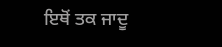ਇਥੋਂ ਤਕ ਜਾਦੂ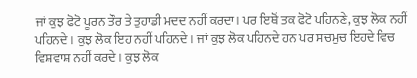ਜਾਂ ਕੁਝ ਫੋਟੋ ਪੂਰਨ ਤੌਰ ਤੇ ਤੁਹਾਡੀ ਮਦਦ ਨਹੀਂ ਕਰਦਾ। ਪਰ ਇਥੋਂ ਤਕ ਫੋਟੋ ਪਹਿਨਣੇ, ਕੁਝ ਲੋਕ ਨਹੀਂ ਪਹਿਨਦੇ। ਕੁਝ ਲੋਕ ਇਹ ਨਹੀਂ ਪਹਿਨਦੇ। ਜਾਂ ਕੁਝ ਲੋਕ ਪਹਿਨਦੇ ਹਨ ਪਰ ਸਚਮੁਚ ਇਹਦੇ ਵਿਚ ਵਿਸ਼ਵਾਸ਼ ਨਹੀਂ ਕਰਦੇ। ਕੁਝ ਲੋਕ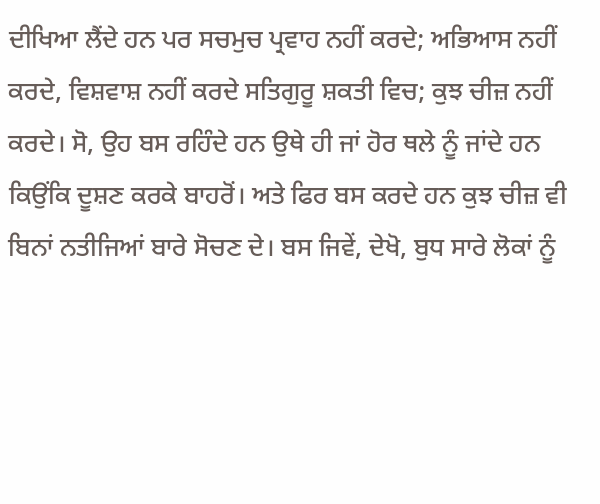ਦੀਖਿਆ ਲੈਂਦੇ ਹਨ ਪਰ ਸਚਮੁਚ ਪ੍ਰਵਾਹ ਨਹੀਂ ਕਰਦੇ; ਅਭਿਆਸ ਨਹੀਂ ਕਰਦੇ, ਵਿਸ਼ਵਾਸ਼ ਨਹੀਂ ਕਰਦੇ ਸਤਿਗੁਰੂ ਸ਼ਕਤੀ ਵਿਚ; ਕੁਝ ਚੀਜ਼ ਨਹੀਂ ਕਰਦੇ। ਸੋ, ਉਹ ਬਸ ਰਹਿੰਦੇ ਹਨ ਉਥੇ ਹੀ ਜਾਂ ਹੋਰ ਥਲੇ ਨੂੰ ਜਾਂਦੇ ਹਨ ਕਿਉਂਕਿ ਦੂਸ਼ਣ ਕਰਕੇ ਬਾਹਰੋਂ। ਅਤੇ ਫਿਰ ਬਸ ਕਰਦੇ ਹਨ ਕੁਝ ਚੀਜ਼ ਵੀ ਬਿਨਾਂ ਨਤੀਜਿਆਂ ਬਾਰੇ ਸੋਚਣ ਦੇ। ਬਸ ਜਿਵੇਂ, ਦੇਖੋ, ਬੁਧ ਸਾਰੇ ਲੋਕਾਂ ਨੂੰ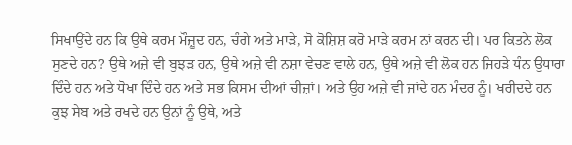ਸਿਖਾਉਂਦੇ ਹਨ ਕਿ ਉਥੇ ਕਰਮ ਮੌਜ਼ੂਦ ਹਨ, ਚੰਗੇ ਅਤੇ ਮਾੜੇ, ਸੋ ਕੋਸ਼ਿਸ਼ ਕਰੋ ਮਾੜੇ ਕਰਮ ਨਾਂ ਕਰਨ ਦੀ। ਪਰ ਕਿਤਨੇ ਲੋਕ ਸੁਣਦੇ ਹਨ? ਉਥੇ ਅਜ਼ੇ ਵੀ ਬੁਝੜ ਹਨ, ਉਥੇ ਅਜ਼ੇ ਵੀ ਨਸ਼ਾ ਵੇਚਣ ਵਾਲੇ ਹਨ, ਉਥੇ ਅਜ਼ੇ ਵੀ ਲੋਕ ਹਨ ਜਿਹੜੇ ਧੰਨ ਉਧਾਰਾ ਦਿੰਦੇ ਹਨ ਅਤੇ ਧੋਖਾ ਦਿੰਦੇ ਹਨ ਅਤੇ ਸਭ ਕਿਸਮ ਦੀਆਂ ਚੀਜ਼ਾਂ। ਅਤੇ ਉਹ ਅਜ਼ੇ ਵੀ ਜਾਂਦੇ ਹਨ ਮੰਦਰ ਨੂੰ। ਖਰੀਦਦੇ ਹਨ ਕੁਝ ਸੇਬ ਅਤੇ ਰਖਦੇ ਹਨ ਉਨਾਂ ਨੂੰ ਉਥੇ, ਅਤੇ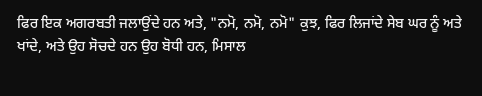ਫਿਰ ਇਕ ਅਗਰਬਤੀ ਜਲਾਉਂਦੇ ਹਨ ਅਤੇ, "ਨਮੋ, ਨਮੋ, ਨਮੋ" ਕੁਝ, ਫਿਰ ਲਿਜਾਂਦੇ ਸੇਬ ਘਰ ਨੂੰ ਅਤੇ ਖਾਂਦੇ, ਅਤੇ ਉਹ ਸੋਚਦੇ ਹਨ ਉਹ ਬੋਧੀ ਹਨ, ਮਿਸਾਲ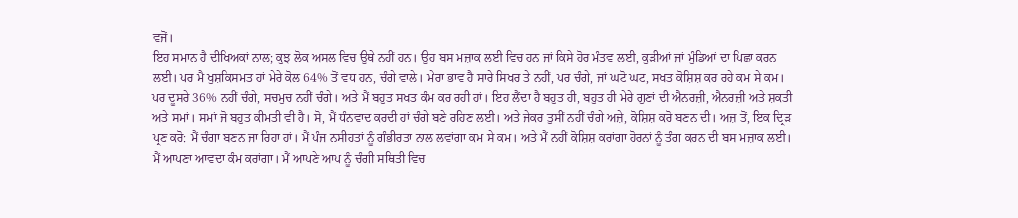ਵਜੋਂ।
ਇਹ ਸਮਾਨ ਹੈ ਦੀਖਿਅਕਾਂ ਨਾਲ; ਕੁਝ ਲੋਕ ਅਸਲ ਵਿਚ ਉਥੇ ਨਹੀਂ ਹਨ। ਉਹ ਬਸ ਮਜ਼ਾਕ ਲਈ ਵਿਚ ਹਨ ਜਾਂ ਕਿਸੇ ਹੋਰ ਮੰਤਵ ਲਈ, ਕੁੜੀਆਂ ਜਾਂ ਮੁੰਡਿਆਂ ਦਾ ਪਿਛਾ ਕਰਨ ਲਈ। ਪਰ ਮੈ ਖੁਸ਼ਕਿਸਮਤ ਹਾਂ ਮੇਰੇ ਕੋਲ 64% ਤੋਂ ਵਧ ਹਨ, ਚੰਗੇ ਵਾਲੇ। ਮੇਰਾ ਭਾਵ ਹੈ ਸਾਰੇ ਸਿਖਰ ਤੇ ਨਹੀਂ, ਪਰ ਚੰਗੇ, ਜਾਂ ਘਟੋ ਘਟ, ਸਖਤ ਕੋਸ਼ਿਸ਼ ਕਰ ਰਹੇ ਕਮ ਸੇ ਕਮ। ਪਰ ਦੂਸਰੇ 36% ਨਹੀਂ ਚੰਗੇ, ਸਚਮੁਚ ਨਹੀਂ ਚੰਗੇ। ਅਤੇ ਮੈਂ ਬਹੁਤ ਸਖਤ ਕੰਮ ਕਰ ਰਹੀ ਹਾਂ। ਇਹ ਲੈਂਦਾ ਹੈ ਬਹੁਤ ਹੀ, ਬਹੁਤ ਹੀ ਮੇਰੇ ਗੁਣਾਂ ਦੀ ਐਨਰਜ਼ੀ, ਐਨਰਜ਼ੀ ਅਤੇ ਸ਼ਕਤੀ ਅਤੇ ਸਮਾਂ। ਸਮਾਂ ਜੋ ਬਹੁਤ ਕੀਮਤੀ ਵੀ ਹੈ। ਸੋ, ਮੈਂ ਧੰਨਵਾਦ ਕਰਦੀ ਹਾਂ ਚੰਗੇ ਬਣੇ ਰਹਿਣ ਲਈ। ਅਤੇ ਜੇਕਰ ਤੁਸੀਂ ਨਹੀਂ ਚੰਗੇ ਅਜ਼ੇ, ਕੋਸ਼ਿਸ਼ ਕਰੋ ਬਣਨ ਦੀ। ਅਜ਼ ਤੋਂ, ਇਕ ਦ੍ਰਿੜ ਪ੍ਰਣ ਕਰੋ: ਮੈਂ ਚੰਗਾ ਬਣਨ ਜਾ ਰਿਹਾ ਹਾਂ। ਮੈਂ ਪੰਜ ਨਸੀਹਤਾਂ ਨੂੰ ਗੰਭੀਰਤਾ ਨਾਲ ਲਵਾਂਗਾ ਕਮ ਸੇ ਕਮ। ਅਤੇ ਮੈਂ ਨਹੀਂ ਕੋਸ਼ਿਸ਼ ਕਰਾਂਗਾ ਹੋਰਨਾਂ ਨੂੰ ਤੰਗ ਕਰਨ ਦੀ ਬਸ ਮਜ਼ਾਕ ਲਈ। ਮੈਂ ਆਪਣਾ ਆਵਦਾ ਕੰਮ ਕਰਾਂਗਾ। ਮੈਂ ਆਪਣੇ ਆਪ ਨੂੰ ਚੰਗੀ ਸਥਿਤੀ ਵਿਚ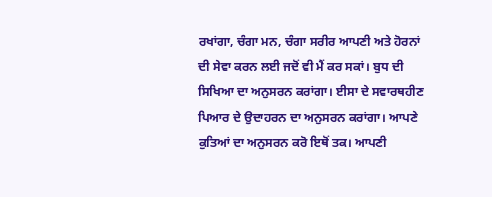ਰਖਾਂਗਾ, ਚੰਗਾ ਮਨ, ਚੰਗਾ ਸਰੀਰ ਆਪਣੀ ਅਤੇ ਹੋਰਨਾਂ ਦੀ ਸੇਵਾ ਕਰਨ ਲਈ ਜਦੋਂ ਵੀ ਮੈਂ ਕਰ ਸਕਾਂ। ਬੁਧ ਦੀ ਸਿਖਿਆ ਦਾ ਅਨੁਸਰਨ ਕਰਾਂਗਾ। ਈਸਾ ਦੇ ਸਵਾਰਥਹੀਣ ਪਿਆਰ ਦੇ ਉਦਾਹਰਨ ਦਾ ਅਨੁਸਰਨ ਕਰਾਂਗਾ। ਆਪਣੇ ਕੁਤਿਆਂ ਦਾ ਅਨੁਸਰਨ ਕਰੋ ਇਥੋਂ ਤਕ। ਆਪਣੀ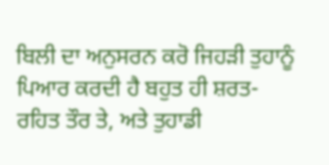ਬਿਲੀ ਦਾ ਅਨੁਸਰਨ ਕਰੋ ਜਿਹੜੀ ਤੁਹਾਨੂੰ ਪਿਆਰ ਕਰਦੀ ਹੈ ਬਹੁਤ ਹੀ ਸ਼ਰਤ-ਰਹਿਤ ਤੌਰ ਤੇ, ਅਤੇ ਤੁਹਾਡੀ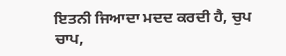ਇਤਨੀ ਜਿਆਦਾ ਮਦਦ ਕਰਦੀ ਹੈ, ਚੁਪ ਚਾਪ,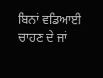ਬਿਨਾਂ ਵਡਿਆਈ ਚਾਹਣ ਦੇ ਜਾਂ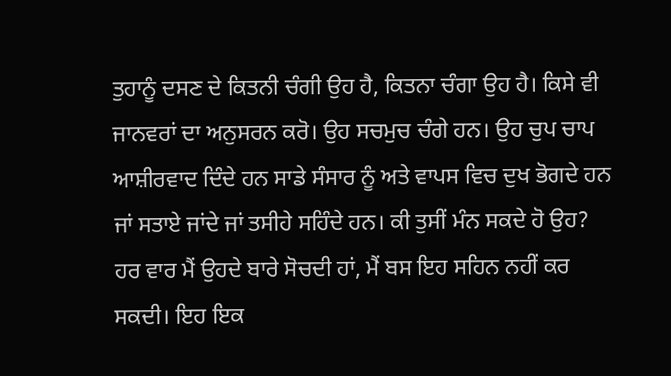ਤੁਹਾਨੂੰ ਦਸਣ ਦੇ ਕਿਤਨੀ ਚੰਗੀ ਉਹ ਹੈ, ਕਿਤਨਾ ਚੰਗਾ ਉਹ ਹੈ। ਕਿਸੇ ਵੀ ਜਾਨਵਰਾਂ ਦਾ ਅਨੁਸਰਨ ਕਰੋ। ਉਹ ਸਚਮੁਚ ਚੰਗੇ ਹਨ। ਉਹ ਚੁਪ ਚਾਪ ਆਸ਼ੀਰਵਾਦ ਦਿੰਦੇ ਹਨ ਸਾਡੇ ਸੰਸਾਰ ਨੂੰ ਅਤੇ ਵਾਪਸ ਵਿਚ ਦੁਖ ਭੋਗਦੇ ਹਨ ਜਾਂ ਸਤਾਏ ਜਾਂਦੇ ਜਾਂ ਤਸੀਹੇ ਸਹਿੰਦੇ ਹਨ। ਕੀ ਤੁਸੀਂ ਮੰਨ ਸਕਦੇ ਹੋ ਉਹ? ਹਰ ਵਾਰ ਮੈਂ ਉਹਦੇ ਬਾਰੇ ਸੋਚਦੀ ਹਾਂ, ਮੈਂ ਬਸ ਇਹ ਸਹਿਨ ਨਹੀਂ ਕਰ ਸਕਦੀ। ਇਹ ਇਕ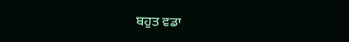ਬਹੁਤ ਵਡਾ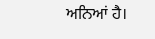ਅਨਿਆਂ ਹੈ।